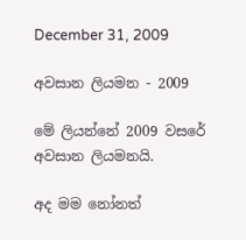December 31, 2009

අවසාන ලියමන - 2009

මේ ලියන්නේ 2009 වසරේ අවසාන ලියමනයි.

අද මම නෝනත්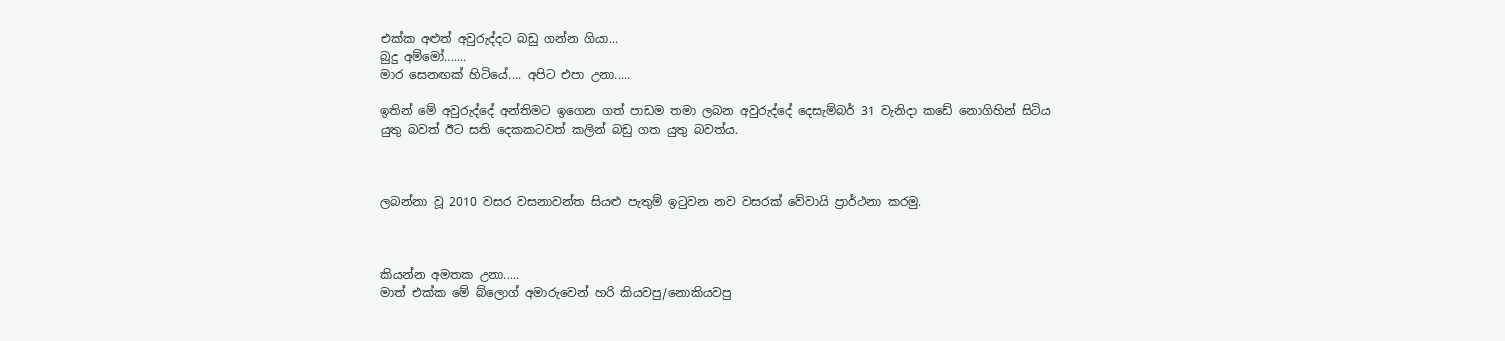එක්ක අළුත් අවුරුද්දට බඩු ගන්න ගියා...
බුදු අම්මෝ.......
මාර සෙනඟක් හිටියේ.... අපිට එපා උනා.....

ඉතින් මේ අවුරුද්දේ අන්තිමට ඉගෙන ගත් පාඩම තමා ලබන අවුරුද්දේ දෙසැම්බර් 31 වැනිදා කඩේ නොගිහින් සිටිය යුතු බවත් ඊට සති දෙකකටවත් කලින් බඩු ගත යුතු බවත්ය.



ලබන්නා වූ 2010 වසර වසනාවන්ත සියළු පැතුම් ඉටුවන නව වසරක් වේවායි ප්‍රාර්ථනා කරමු.



කියන්න අමතක උනා.....
මාත් එක්ක මේ බ්ලොග් අමාරුවෙන් හරි කියවපු/නොකියවපු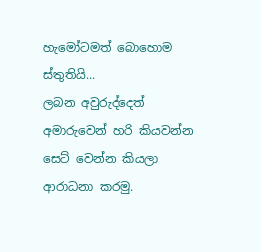හැමෝටමත් බොහොම ස්තුතියි...
ලබන අවුරුද්දෙත් අමාරුවෙන් හරි කියවන්න සෙට් වෙන්න කියලා ආරාධනා කරමු.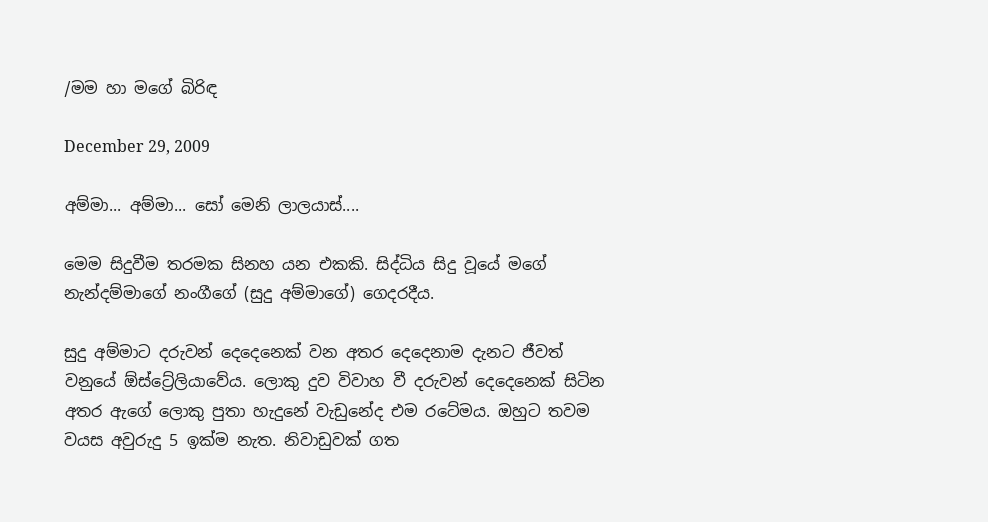/මම හා මගේ බිරිඳ

December 29, 2009

අම්මා... අම්මා... සෝ මෙනි ලාලයාස්....

මෙම සිදුවීම තරමක සිනහ යන එකකි. සිද්ධිය සිදු වූයේ මගේ නැන්දම්මාගේ නංගීගේ (සුදු අම්මාගේ) ගෙදරදීය.

සුදු අම්මාට දරුවන් දෙදෙනෙක් වන අතර දෙදෙනාම දැනට ජීවත් වනුයේ ඕස්ට්‍රේලියාවේය. ලොකු දුව විවාහ වී දරුවන් දෙදෙනෙක් සිටින අතර ඇගේ ලොකු පුතා හැදුනේ වැඩුනේද එම රටේමය. ඔහුට තවම වයස අවුරුදු 5 ඉක්ම නැත. නිවාඩුවක් ගත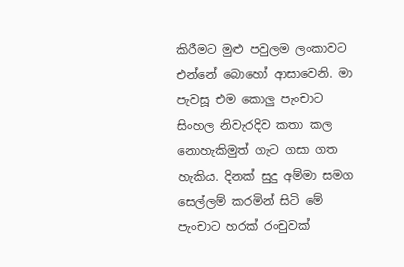කිරීමට මුළු පවුලම ලංකාවට එන්නේ බොහෝ ආසාවෙනි. මා පැවසූ එම කොලු පැංචාට සිංහල නිවැරදිව කතා කල නොහැකිමුත් ගැට ගසා ගත හැකිය. දිනක් සුදු අම්මා සමග සෙල්ලම් කරමින් සිටි මේ පැංචාට හරක් රංචුවක්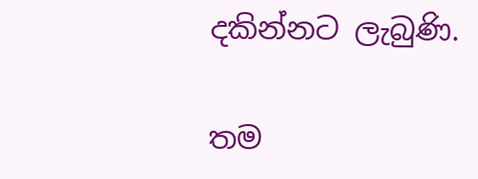දකින්නට ලැබුණි.

තම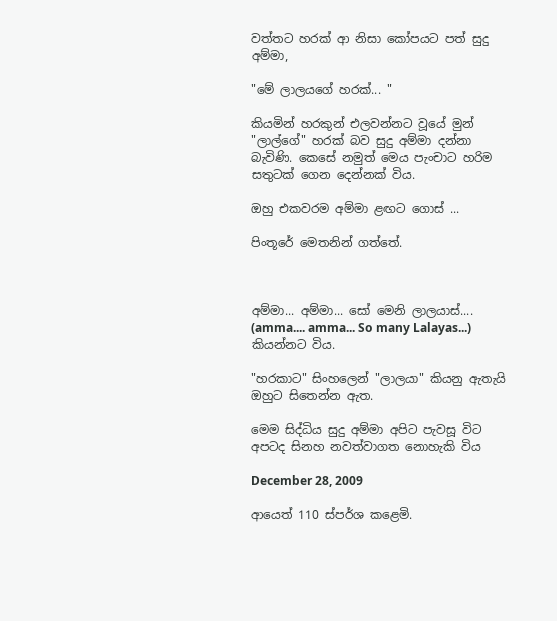වත්තට හරක් ආ නිසා කෝපයට පත් සුදු අම්මා,

"මේ ලාලයගේ හරක්... "

කියමින් හරකුන් එලවන්නට වූයේ මුන් "ලාල්ගේ" හරක් බව සුදු අම්මා දන්නා බැවිණි. කෙසේ නමුත් මෙය පැංචාට හරිම සතුටක් ගෙන දෙන්නක් විය.

ඔහු එකවරම අම්මා ළඟට ගොස් ...

පිංතූරේ මෙතනින් ගත්තේ.



අම්මා... අම්මා... සෝ මෙනි ලාලයාස්.... (amma.... amma... So many Lalayas...) කියන්නට විය.

"හරකාට" සිංහලෙන් "ලාලයා" කියනු ඇතැයි ඔහුට සිතෙන්න ඇත.

මෙම සිද්ධිය සුදු අම්මා අපිට පැවසූ විට අපටද සිනහ නවත්වාගත නොහැකි විය

December 28, 2009

ආයෙත් 110 ස්පර්ශ කළෙමි.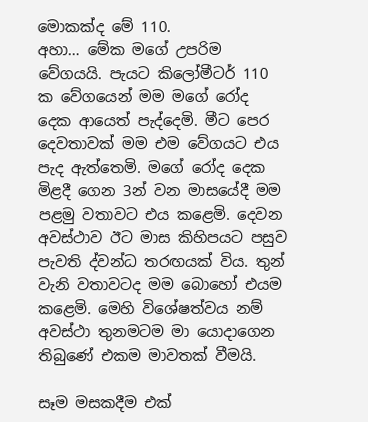මොකක්ද මේ 110.
අහා… මේක මගේ උපරිම වේගයයි. පැයට කිලෝමීටර් 110 ක වේගයෙන් මම මගේ රෝද දෙක ආයෙත් පැද්දෙමි. මීට පෙර දෙවතාවක් මම එම වේගයට එය පැද ඇත්තෙමි. මගේ රෝද දෙක මිළදී ගෙන 3න් වන මාසයේදී මම පළමු වතාවට එය කළෙමි. දෙවන අවස්ථාව ඊට මාස කිහිපයට පසුව පැවති ද්වන්ධ තරඟයක් විය. තුන් වැනි වතාවටද මම බොහෝ එයම කළෙමි. මෙහි විශේෂත්වය නම් අවස්ථා තුනමටම මා යොදාගෙන තිබුණේ එකම මාවතක් වීමයි.

සෑම මසකදීම එක්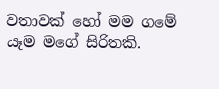වතාවක් හෝ මම ගමේ යෑම මගේ සිරිතකි.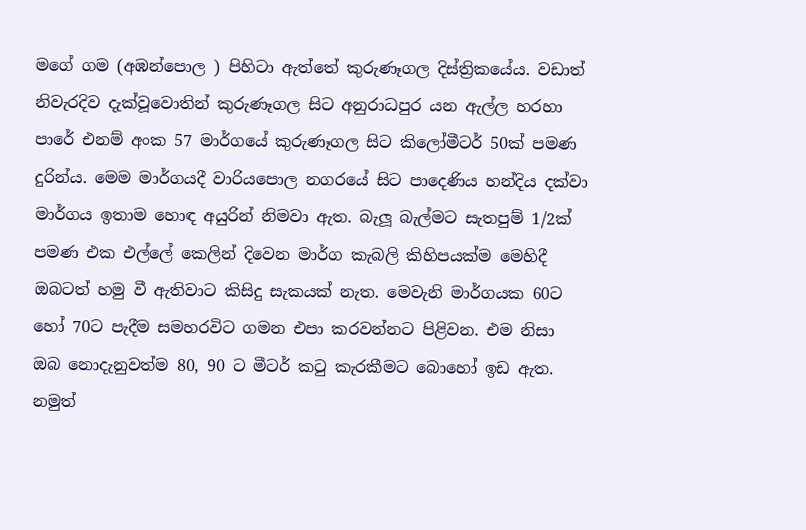මගේ ගම (අඹන්පොල ) පිහිටා ඇත්තේ කුරුණෑගල දිස්ත්‍රිකයේය. වඩාත් නිවැරදිව දැක්වූවොතින් කුරුණෑගල සිට අනුරාධපුර යන ඇල්ල හරහා පාරේ එනම් අංක 57 මාර්ගයේ කුරුණෑගල සිට කිලෝමීටර් 50ක් පමණ දුරින්ය. මෙම මාර්ගයදී වාරියපොල නගරයේ සිට පාදෙණිය හන්දිය දක්වා මාර්ගය ඉතාම හොඳ අයුරින් නිමවා ඇත. බැලූ බැල්මට සැතපුම් 1/2ක් පමණ එක එල්ලේ කෙලින් දිවෙන මාර්ග කැබලි කිහිපයක්ම මෙහිදී ඔබටත් හමු වී ඇතිවාට කිසිදු සැකයක් නැත. මෙවැනි මාර්ගයක 60ට හෝ 70ට පැදීම සමහරවිට ගමන එපා කරවන්නට පිළිවන. එම නිසා ඔබ නොදැනුවත්ම 80, 90 ට මීටර් කටු කැරකීමට බොහෝ ඉඩ ඇත. නමුත්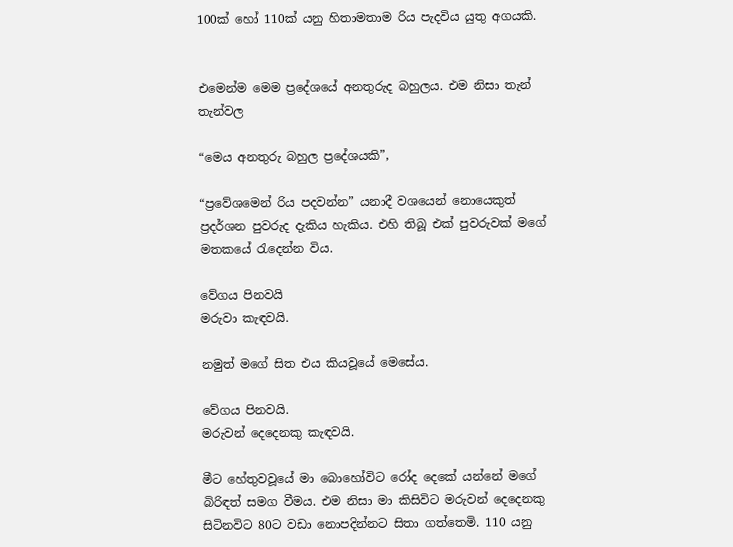100ක් හෝ 110ක් යනු හිතාමතාම රිය පැදවිය යුතු අගයකි.


එමෙන්ම මෙම ප්‍රදේශයේ අනතුරුද බහුලය. එම නිසා තැන් තැන්වල

“මෙය අනතුරු බහුල ප්‍රදේශයකි”,

“ප්‍රවේශමෙන් රිය පදවන්න” යනාදී වශයෙන් නොයෙකුත් ප්‍රදර්ශන පුවරුද දැකිය හැකිය. එහි තිබූ එක් පුවරුවක් මගේ මතකයේ රැදෙන්න විය.

වේගය පිනවයි
මරුවා කැඳවයි.

නමුත් මගේ සිත එය කියවූයේ මෙසේය.

වේගය පිනවයි.
මරුවන් දෙදෙනකු කැඳවයි.

මීට හේතුවවූයේ මා බොහෝවිට රෝද දෙකේ යන්නේ මගේ බිරිඳත් සමග වීමය. එම නිසා මා කිසිවිට මරුවන් දෙදෙනකු සිටිනවිට 80ට වඩා නොපදින්නට සිතා ගත්තෙමි. 110 යනු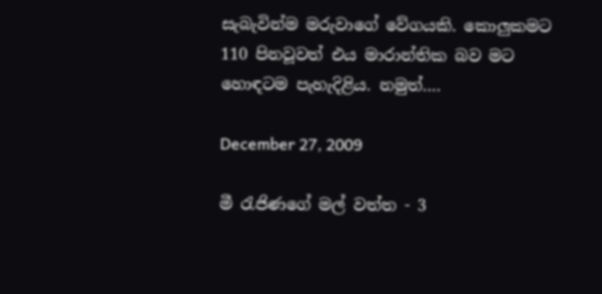සැබැවින්ම මරුවාගේ වේගයකි. කොලුකමට 110 පිනවූවත් එය මාරාන්තික බව මට හොඳටම පැහැදිළිය. නමුත්….

December 27, 2009

මී රැජිණගේ මල් වත්ත - 3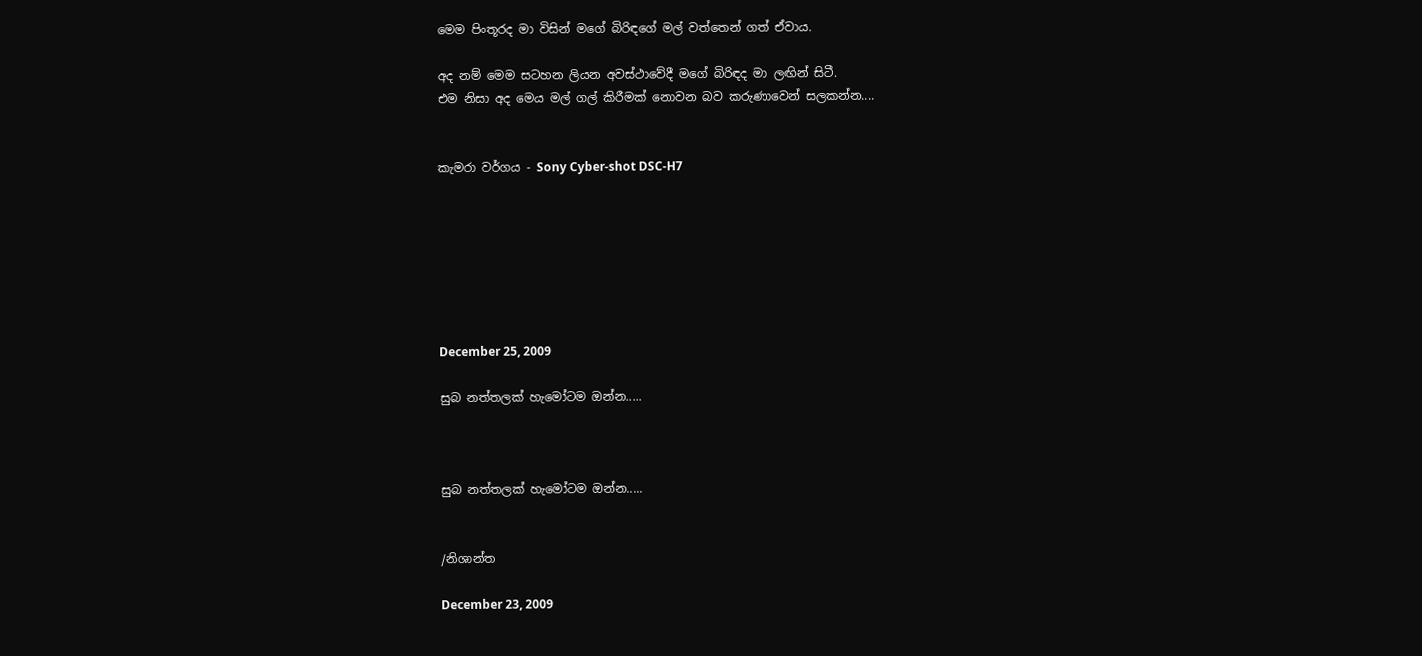මෙම පිංතූරද මා විසින් මගේ බිරිඳගේ මල් වත්තෙන් ගත් ඒවාය.

අද නම් මෙම සටහන ලියන අවස්ථාවේදී මගේ බිරිඳද මා ලඟින් සිටී.
එම නිසා අද මෙය මල් ගල් කිරීමක් නොවන බව කරුණාවෙන් සලකන්න....


කැමරා වර්ගය - Sony Cyber-shot DSC-H7







December 25, 2009

සුබ නත්තලක් හැමෝටම ඔන්න.....



සුබ නත්තලක් හැමෝටම ඔන්න.....


/නිශාන්ත

December 23, 2009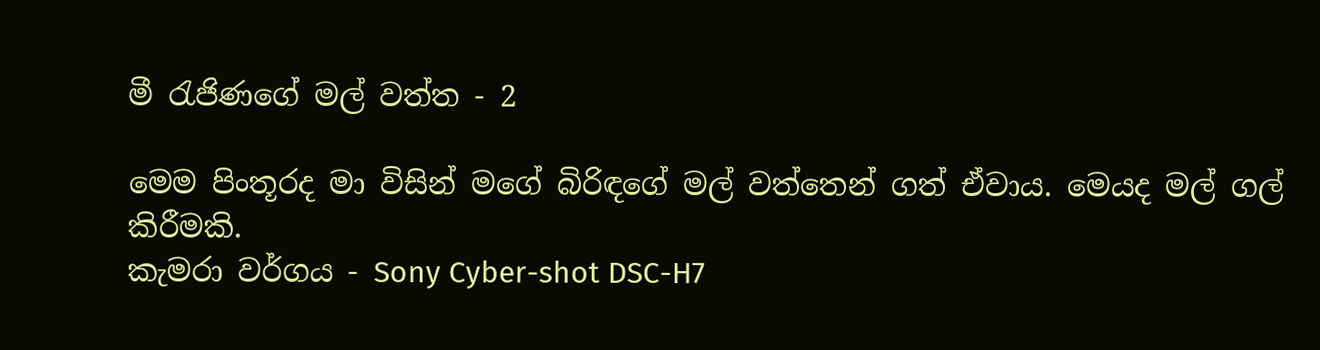මී රැජිණගේ මල් වත්ත - 2

මෙම පිංතූරද මා විසින් මගේ බිරිඳගේ මල් වත්තෙන් ගත් ඒවාය. මෙයද මල් ගල් කිරීමකි.
කැමරා වර්ගය - Sony Cyber-shot DSC-H7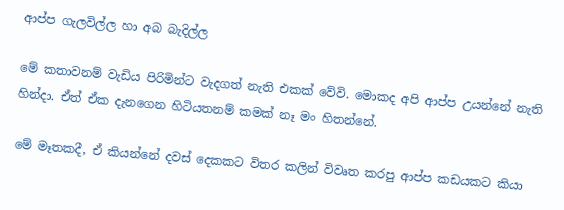ආප්ප ගැලවිල්ල හා අබ බැදිල්ල

මේ කතාවනම් වැඩිය පිරිමින්ට වැදගත් නැති එකක් වේවි. මොකද අපි ආප්ප උයන්නේ නැති හින්දා. ඒත් ඒක දැනගෙන හිටියතනම් කමක් නෑ මං හිතන්නේ.

මේ මෑතකදී, ඒ කියන්නේ දවස් දෙකකට විතර කලින් විවෘත කරපු ආප්ප කඩයකට කියා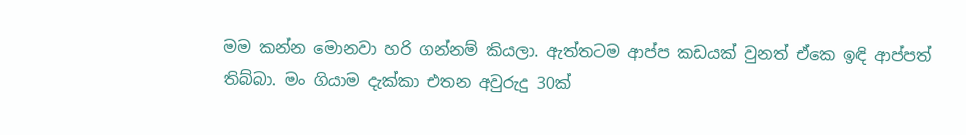මම කන්න මොනවා හරි ගන්නම් කියලා. ඇත්තටම ආප්ප කඩයක් වුනත් ඒකෙ ඉඳි ආප්පත් තිබ්බා. මං ගියාම දැක්කා එතන අවුරුදු 30ක්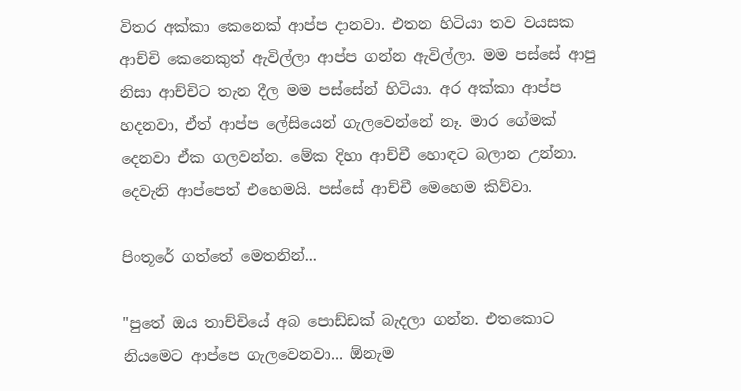විතර අක්කා කෙනෙක් ආප්ප දානවා. එතන හිටියා තව වයසක ආච්චි කෙනෙකුත් ඇවිල්ලා ආප්ප ගන්න ඇවිල්ලා. මම පස්සේ ආපු නිසා ආච්චිට තැන දීල මම පස්සේන් හිටියා. අර අක්කා ආප්ප හදනවා, ඒත් ආප්ප ලේසියෙන් ගැලවෙන්නේ නෑ. මාර ගේමක් දෙනවා ඒක ගලවන්න. මේක දිහා ආච්චී හොඳට බලාන උන්නා. දෙවැනි ආප්පෙත් එහෙමයි. පස්සේ ආච්චී මෙහෙම කිව්වා.

පිංතූරේ ගත්තේ මෙතනින්...

"පුතේ ඔය තාච්චියේ අබ පොඩ්ඩක් බැදලා ගන්න. එතකොට නියමෙට ආප්පෙ ගැලවෙනවා... ඕනැම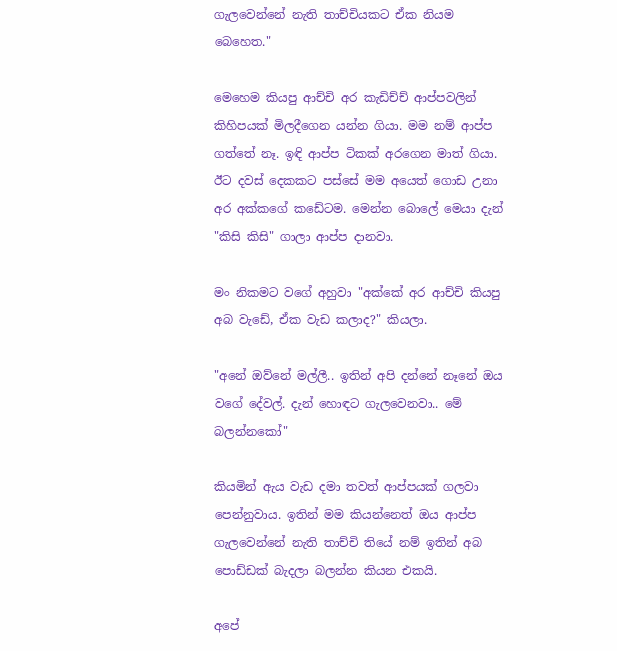ගැලවෙන්නේ නැති තාච්චියකට ඒක නියම බෙහෙත."

මෙහෙම කියපු ආච්චි අර කැඩිච්ච් ආප්පවලින් කිහිපයක් මිලදීගෙන යන්න ගියා. මම නම් ආප්ප ගත්තේ නෑ. ඉඳි ආප්ප ටිකක් අරගෙන මාත් ගියා. ඊට දවස් දෙකකට පස්සේ මම අයෙත් ගොඩ උනා අර අක්කගේ කඩේටම. මෙන්න බොලේ මෙයා දැන් "කිසි කිසි" ගාලා ආප්ප දානවා.

මං නිකමට වගේ අහුවා "අක්කේ අර ආච්චි කියපු අබ වැඩේ, ඒක වැඩ කලාද?" කියලා.

"අනේ ඔව්නේ මල්ලී.. ඉතින් අපි දන්නේ නෑනේ ඔය වගේ දේවල්. දැන් හොඳට ගැලවෙනවා.. මේ බලන්නකෝ"

කියමින් ඇය වැඩ දමා තවත් ආප්පයක් ගලවා පෙන්නුවාය. ඉතින් මම කියන්නෙත් ඔය ආප්ප ගැලවෙන්නේ නැති තාච්චි තියේ නම් ඉතින් අබ පොඩ්ඩක් බැදලා බලන්න කියන එකයි.

අපේ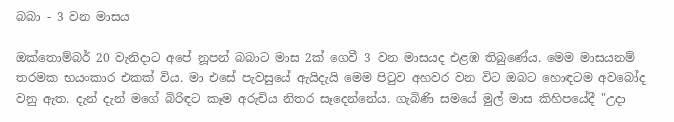බබා - 3 වන මාසය

ඔක්තොම්බර් 20 වැනිදාට අපේ නූපන් බබාට මාස 2ක් ගෙවී 3 වන මාසයද එළඹ තිබුණේය. මෙම මාසයනම් තරමක භයංකාර එකක් විය. මා එසේ පැවසුයේ ඇයිදැයි මෙම පිටුව අහවර වන විට ඔබට හොඳටම අවබෝද වනු ඇත. දැන් දැන් මගේ බිරිඳට කෑම අරුචිය නිතර සෑදෙන්නේය. ගැබිණි සමයේ මුල් මාස කිහිපයේදී "උදා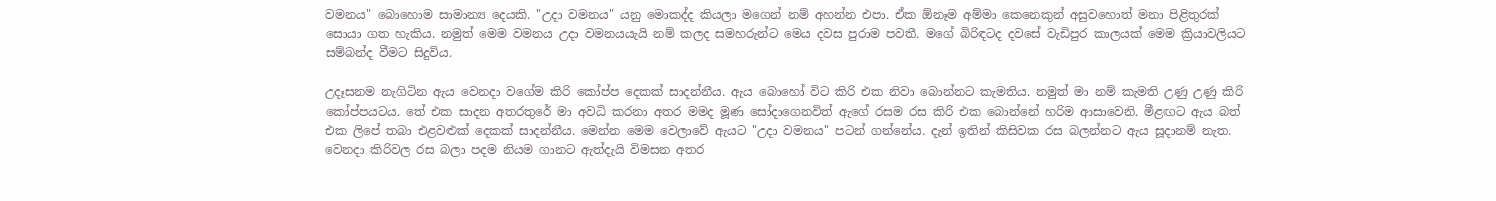වමනය" බොහොම සාමාන්‍ය දෙයකි. "උදා වමනය" යනු මොකද්ද කියලා මගෙන් නම් අහන්න එපා. ඒක ඕනෑම අම්මා කෙනෙකුන් අසුවහොත් මනා පිළිතුරක් සොයා ගත හැකිය. නමුත් මෙම වමනය උදා වමනයයැයි නම් කලද සමහරුන්ට මෙය දවස පුරාම පවතී. මගේ බිරිඳටද දවසේ වැඩිපුර කාලයක් මෙම ක්‍රියාවලියට සම්බන්ද වීමට සිදුවිය.

උදෑසනම නැගිටින ඇය වෙනදා වගේම කිරි කෝප්ප දෙකක් සාදන්නීය. ඇය බොහෝ විට කිරි එක නිවා බොන්නට කැමතිය. නමුත් මා නම් කැමති උණු උණු කිරි කෝප්පයටය. තේ එක සාදන අතරතුරේ මා අවධි කරනා අතර මමද මූණ සෝදාගෙනවිත් ඇගේ රසම රස කිරි එක බොන්නේ හරිම ආසාවෙනි. මීළඟට ඇය බත් එක ලිපේ තබා එළවළුක් දෙකක් සාදන්නීය. මෙන්න මෙම වෙලාවේ ඇයට "උදා වමනය" පටන් ගන්නේය. දැන් ඉතින් කිසිවක රස බලන්නට ඇය සූදානම් නැත. වෙනදා කිරිවල රස බලා පදම නියම ගානට ඇත්දැයි විමසන අතර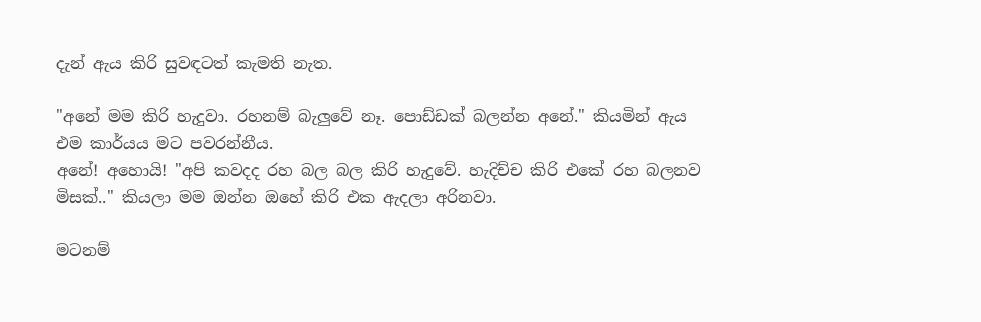දැන් ඇය කිරි සුවඳටත් කැමති නැත.

"අනේ මම කිරි හැදුවා. රහනම් බැලුවේ නෑ. පොඩ්ඩක් බලන්න අනේ." කියමින් ඇය එම කාර්යය මට පවරන්නීය.
අනේ! අහොයි! "අපි කවදද රහ බල බල කිරි හැදුවේ. හැදිච්ච කිරි එකේ රහ බලනව මිසක්.." කියලා මම ඔන්න ඔහේ කිරි එක ඇදලා අරිනවා.

මටනම්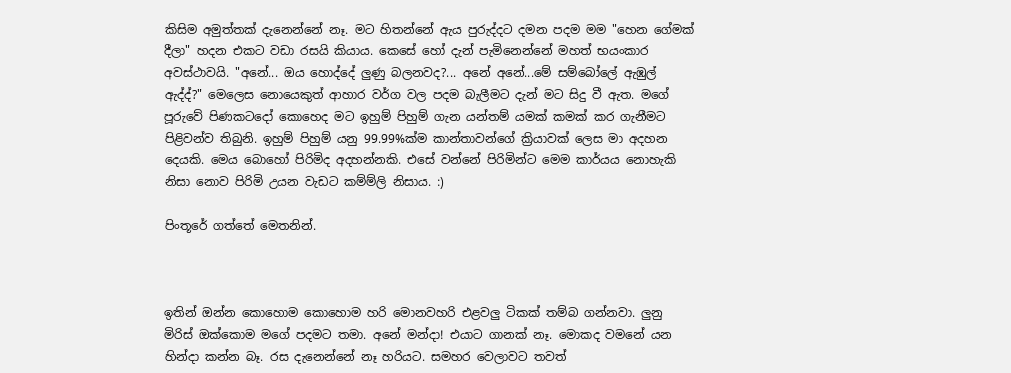කිසිම අමුත්තක් දැනෙන්නේ නෑ. මට හිතන්නේ ඇය පුරුද්දට දමන පදම මම "හෙන ගේමක් දීලා" හදන එකට වඩා රසයි කියාය. කෙසේ හෝ දැන් පැමිනෙන්නේ මහත් භයංකාර අවස්ථාවයි. "අනේ... ඔය හොද්දේ ලුණු බලනවද?... අනේ අනේ...මේ සම්බෝලේ ඇඹුල් ඇද්ද්?" මෙලෙස නොයෙකුත් ආහාර වර්ග වල පදම බැලීමට දැන් මට සිදු වී ඇත. මගේ පූරුවේ පිණකටදෝ කොහෙද මට ඉහුම් පිහුම් ගැන යන්තම් යමක් කමක් කර ගැනීමට පිළිවන්ව තිබුනි. ඉහුම් පිහුම් යනු 99.99%ක්ම කාන්තාවන්ගේ ක්‍රියාවක් ලෙස මා අදහන දෙයකි. මෙය බොහෝ පිරිමිද අදහන්නකි. එසේ වන්නේ පිරිමින්ට මෙම කාර්යය නොහැකි නිසා නොව පිරිමි උයන වැඩට කම්ම්ලි නිසාය. :)

පිංතූරේ ගත්තේ මෙතනින්.



ඉතින් ඔන්න කොහොම කොහොම හරි මොනවහරි එළවලු ටිකක් තම්බ ගන්නවා. ලුනු මිරිස් ඔක්කොම මගේ පදමට තමා. අනේ මන්දා! එයාට ගානක් නෑ. මොකද වමනේ යන හින්දා කන්න බෑ. රස දැනෙන්නේ නෑ හරියට. සමහර වෙලාවට තවත්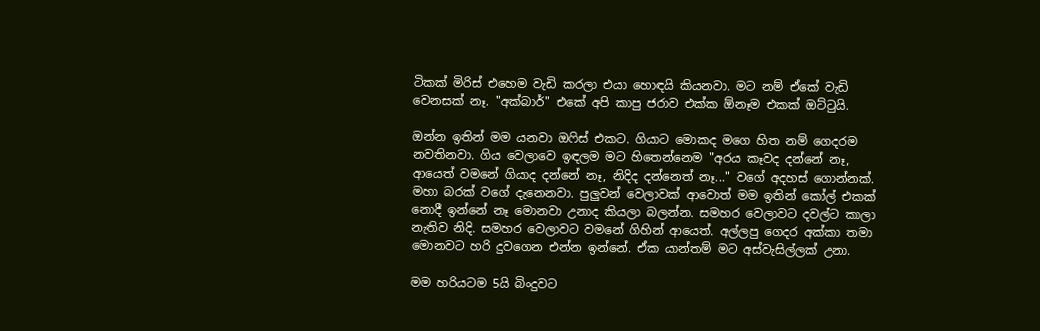ටිකක් මිරිස් එහෙම වැඩි කරලා එයා හොඳයි කියනවා. මට නම් ඒකේ වැඩි වෙනසක් නෑ. "අක්බාර්" එකේ අපි කාපු ජරාව එක්ක ඕනෑම එකක් ඔට්ටුයි.

ඔන්න ඉතින් මම යනවා ඔෆිස් එකට. ගියාට මොකද මගෙ හිත නම් ගෙදරම නවතිනවා. ගිය වෙලාවෙ ඉඳලම මට හිතෙන්නෙම "අරය කෑවද දන්නේ නෑ, ආයෙත් වමනේ ගියාද දන්නේ නෑ, නිදිද දන්නෙත් නෑ..." වගේ අදහස් ගොන්නක්. මහා බරක් වගේ දැනෙනවා. පුලුවන් වෙලාවක් ආවොත් මම ඉතින් කෝල් එකක් නොදී ඉන්නේ නෑ මොනවා උනාද කියලා බලන්න. සමහර වෙලාවට දවල්ට කාලා නැතිව නිදි. සමහර වෙලාවට වමනේ ගිහින් ආයෙත්. අල්ලපු ගෙදර අක්කා තමා මොනවට හරි දුවගෙන එන්න ඉන්නේ. ඒක යාන්තම් මට අස්වැසිල්ලක් උනා.

මම හරියටම 5යි බිංදුවට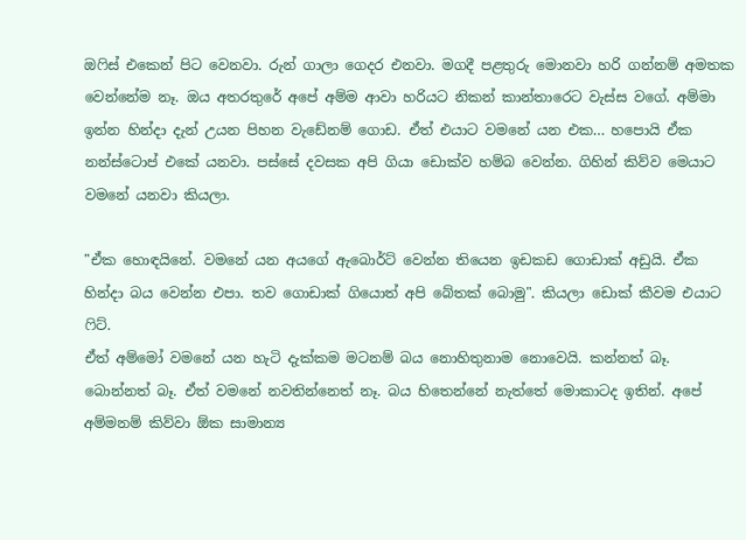ඔෆිස් එකෙන් පිට වෙනවා. රුන් ගාලා ගෙදර එනවා. මගදී පළතුරු මොනවා හරි ගන්නම් අමතක වෙන්නේම නෑ. ඔය අතරතුරේ අපේ අම්ම ආවා හරියට නිකන් කාන්තාරෙට වැස්ස වගේ. අම්මා ඉන්න හින්දා දැන් උයන පිහන වැඩේනම් ගොඩ. ඒත් එයාට වමනේ යන එක... හපොයි ඒක නන්ස්ටොප් එකේ යනවා. පස්සේ දවසක අපි ගියා ඩොක්ව හම්බ වෙන්න. ගිහින් කිව්ව මෙයාට වමනේ යනවා කියලා.

"ඒක හොඳයිනේ. වමනේ යන අයගේ ඇබොර්ට් වෙන්න තියෙන ඉඩකඩ ගොඩාක් අඩුයි. ඒක හින්දා බය වෙන්න එපා. තව ගොඩාක් ගියොත් අපි බේතක් බොමු". කියලා ඩොක් කීවම එයාට ෆිට්.
ඒත් අම්මෝ වමනේ යන හැටි දැක්කම මටනම් බය නොහිතුනාම නොවෙයි. කන්නත් බෑ. බොන්නත් බෑ. ඒත් වමනේ නවතින්නෙත් නෑ. බය හිතෙන්නේ නැත්තේ මොකාටද ඉතින්. අපේ අම්මනම් කිව්වා ඕක සාමාන්‍ය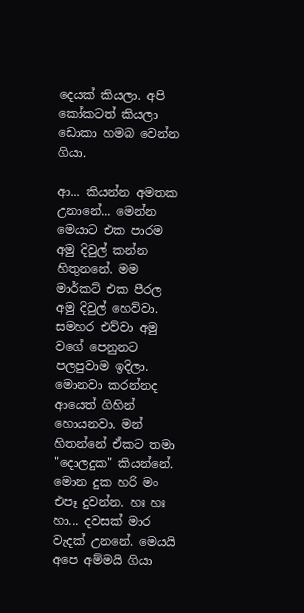දෙයක් කියලා. අපි කෝකටත් කියලා ඩොකා හමබ වෙන්න ගියා.

ආ... කියන්න අමතක උනානේ... මෙන්න මෙයාට එක පාරම අමු දිවුල් කන්න හිතුනනේ. මම මාර්කට් එක පීරල අමු දිවුල් හෙව්වා. සමහර එව්වා අමු වගේ පෙනුනට පලපුවාම ඉදිලා. මොනවා කරන්නද ආයෙත් ගිහින් හොයනවා. මන් හිතන්නේ ඒකට තමා "දොලදුක" කියන්නේ. මොන දුක හරි මං එපෑ දුවන්න. හඃ හඃ හා... දවසක් මාර වැදක් උනනේ. මෙයයි අපෙ අම්මයි ගියා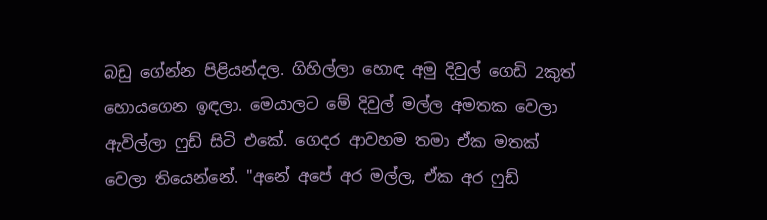බඩු ගේන්න පිළියන්දල. ගිහිල්ලා හොඳ අමු දිවුල් ගෙඩි 2කුත් හොයගෙන ඉඳලා. මෙයාලට මේ දිවුල් මල්ල අමතක වෙලා ඇවිල්ලා ෆුඩ් සිටි එකේ. ගෙදර ආවහම තමා ඒක මතක් වෙලා තියෙන්නේ. "අනේ අපේ අර මල්ල, ඒක අර ෆුඩ්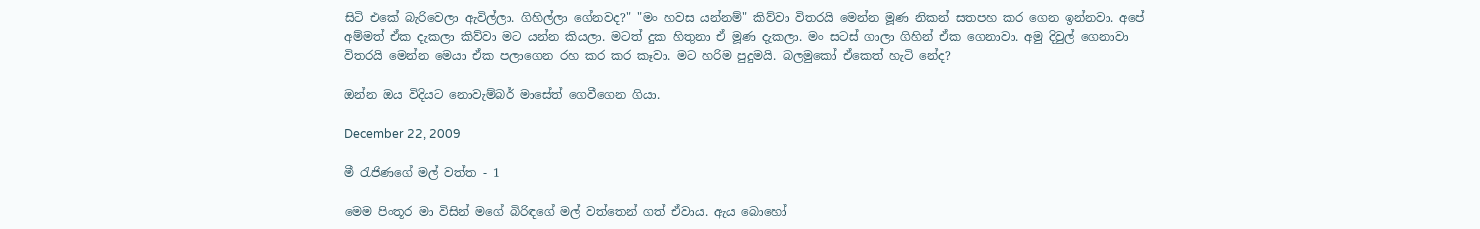සිටි එකේ බැරිවෙලා ඇවිල්ලා. ගිහිල්ලා ගේනවද?" "මං හවස යන්නම්" කිව්වා විතරයි මෙන්න මූණ නිකන් සතපහ කර ගෙන ඉන්නවා. අපේ අම්මත් ඒක දැකලා කිව්වා මට යන්න කියලා. මටත් දුක හිතුනා ඒ මූණ දැකලා. මං සටස් ගාලා ගිහින් ඒක ගෙනාවා. අමු දිවුල් ගෙනාවා විතරයි මෙන්න මෙයා ඒක පලාගෙන රහ කර කර කෑවා. මට හරිම පුදුමයි. බලමුකෝ ඒකෙත් හැටි නේද?

ඔන්න ඔය විදියට නොවැම්බර් මාසේත් ගෙවීගෙන ගියා.

December 22, 2009

මී රැජිණගේ මල් වත්ත - 1

මෙම පිංතූර මා විසින් මගේ බිරිඳගේ මල් වත්තෙන් ගත් ඒවාය. ඇය බොහෝ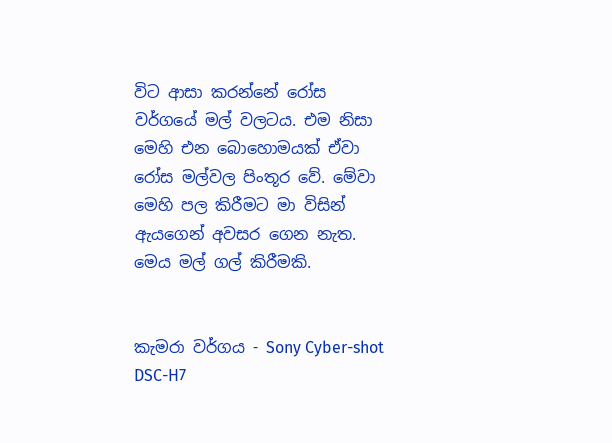විට ආසා කරන්නේ රෝස වර්ගයේ මල් වලටය. එම නිසා මෙහි එන බොහොමයක් ඒවා රෝස මල්වල පිංතූර වේ. මේවා මෙහි පල කිරීමට මා විසින් ඇයගෙන් අවසර ගෙන නැත. මෙය මල් ගල් කිරීමකි.


කැමරා වර්ගය - Sony Cyber-shot DSC-H7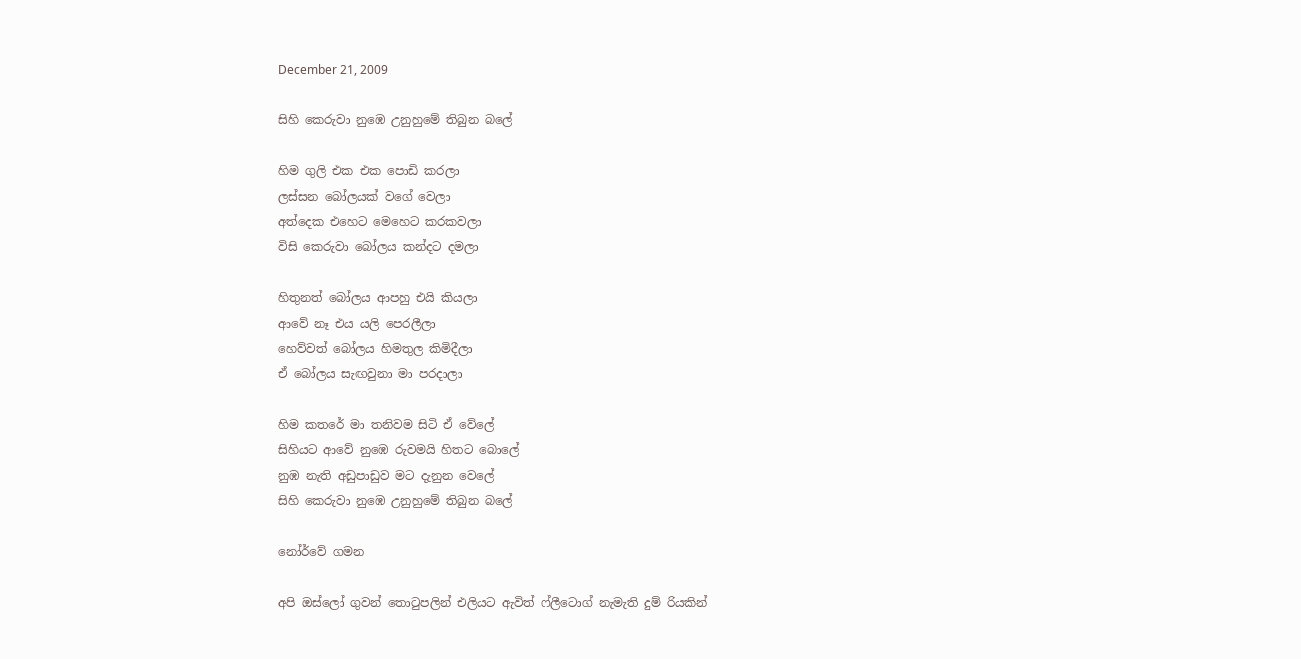December 21, 2009

සිහි කෙරුවා නුඹෙ උනුහුමේ තිබුන බලේ

හිම ගුලි එක එක පොඩි කරලා
ලස්සන බෝලයක් වගේ වෙලා
අත්දෙක එහෙට මෙහෙට කරකවලා
විසි කෙරුවා බෝලය කන්දට දමලා

හිතුනත් බෝලය ආපහු එයි කියලා
ආවේ නෑ එය යලි පෙරලීලා
හෙව්වත් බෝලය හිමතුල කිමිදීලා
ඒ බෝලය සැඟවුනා මා පරදාලා

හිම කතරේ මා තනිවම සිටි ඒ වේලේ
සිහියට ආවේ නුඹෙ රුවමයි හිතට බොලේ
නුඹ නැති අඩුපාඩුව මට දැනුන වෙලේ
සිහි කෙරුවා නුඹෙ උනුහුමේ තිබුන බලේ

නෝර්වේ ගමන

අපි ඔස්ලෝ ගුවන් තොටුපලින් එලියට ඇවිත් ෆ්ලීටොග් නැමැති දුම් රියකින්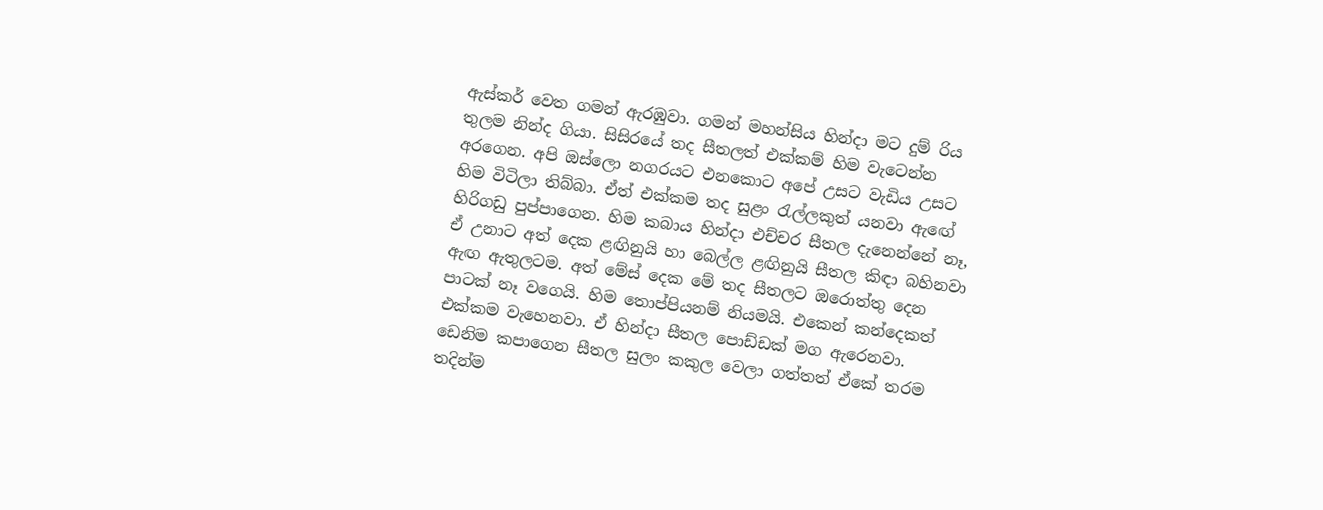ඇස්කර් වෙත ගමන් ඇරඹුවා. ගමන් මහන්සිය හින්දා මට දුම් රිය තුලම නින්ද ගියා. සිසිරයේ තද සීතලත් එක්කම් හිම වැටෙන්න අරගෙන. අපි ඔස්ලො නගරයට එනකොට අපේ උසට වැඩිය උසට හිම විටිලා තිබ්බා. ඒත් එක්කම තද සුළං රැල්ලකුත් යනවා ඇඟේ හිරිගඩු පුප්පාගෙන. හිම කබාය හින්දා එච්චර සීතල දැනෙන්නේ නෑ, ඒ උනාට අත් දෙක ළඟිනුයි හා බෙල්ල ළඟිනුයි සීතල කිඳා බහිනවා ඇඟ ඇතුලටම. අත් මේස් දෙක මේ තද සීතලට ඔරොත්තු දෙන පාටක් නෑ වගෙයි. හිම තොප්පියනම් නියමයි. එකෙන් කන්දෙකත් එක්කම වැහෙනවා. ඒ හින්දා සීතල පොඩ්ඩක් මග ඇරෙනවා. ඩෙනිම කපාගෙන සීතල සුලං කකුල වෙලා ගත්තත් ඒකේ තරම තදින්ම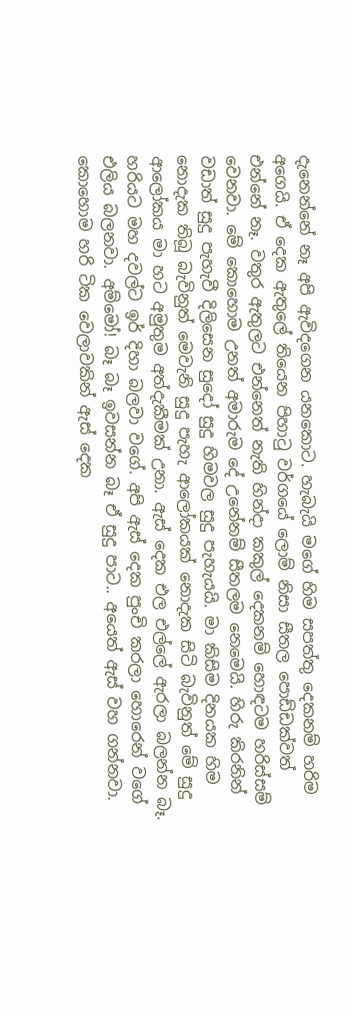දැනෙන්නේ නෑ අපි ඇවිදගෙන යනකොට. හැබැයි මගේ හිම සපත්තු දෙකනම් හරිම අගෙයි. ඒ දෙක ඇතුලේ තියෙන පිහාටු වර්ගයේ ලොම් නිසා සීතල පොඩ්ඩක්වත් එන්නේ නෑ. වතුර ඇතුලට එන්නෙත් නැති හින්දා කකුල් දෙකනම් හොඳටම හරිස්සම් වෙනවා. මේ කොහොම උනත් අමාරුම දේ උනේනම් සීතලම නෙමෙයි. හිරු කිරනින් වඩාත් සුදු පැහැවී දිලිසෙන සුදෝ සුදු හිමවල සුදු පැහැයයි. මා කිසිම දිනයක හිම නොදැක තිබූ බැවිනුත් මෙවැනි සුදු පැහැ ආලෝකයක් නොදැක සිටි බැවිනුත් මේ සුදු ආලෝකය මා හට අමුතුම අත්දැකීමක් උනා. ඇස් දෙක එල එල්ලේ ඇරලා බලන්න බෑ. හරියට මහ දවල්ට ඉර් දිහා බලවා වගේ. අපි ඇස් දෙක පුංචි කරලා හොරෙන් වගේ එලිය බලනවා. අම්මෝ! බෑ බෑ ඉවසන්න බෑ ඒ සුදු පාට.. අයෙත් ඇස් වහ ගන්නවා. කොහොම හරි ටික වෙලාවකින් ඇස් දෙක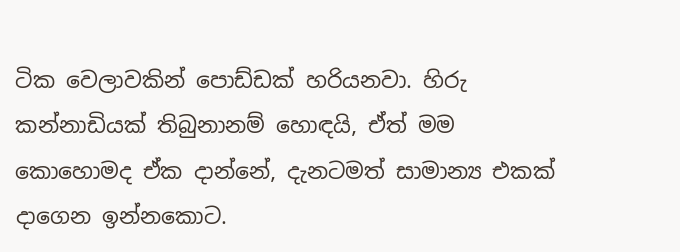ටික වෙලාවකින් පොඩ්ඩක් හරියනවා. හිරු කන්නාඩියක් තිබුනානම් හොඳයි, ඒත් මම කොහොමද ඒක දාන්නේ, දැනටමත් සාමාන්‍ය එකක් දාගෙන ඉන්නකොට.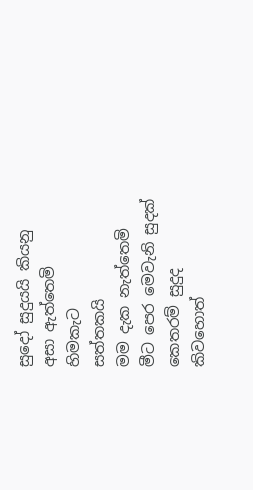සුදෝ සුදුයයි කියනු
අසා ඇත්තෙමි
හිමකැට
සත්තකයි
මම දැක නැත්තෙමි
මීට පෙර මෙවැනි සුදක්
කෙතරම් සුදුද
කිවහොත්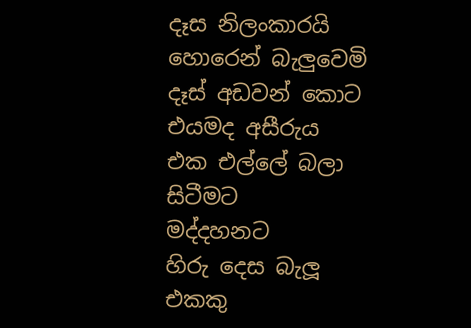දෑස නිලංකාරයි
හොරෙන් බැලුවෙමි
දෑස් අඩවන් කොට
එයමද අසීරුය
එක එල්ලේ බලා සිටීමට
මද්දහනට
හිරු දෙස බැලූ
එකකු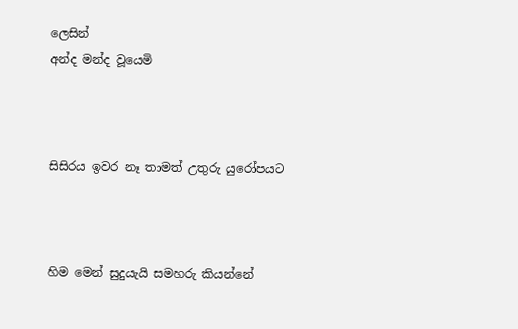ලෙසින්
අන්ද මන්ද වූයෙමි



සිසිරය ඉවර නෑ තාමත් උතුරු යුරෝපයට



හිම මෙන් සුදුයැයි සමහරු කියන්නේ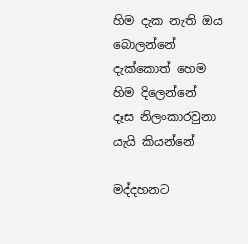හිම දැක නැති ඔය බොලන්නේ
දැක්කොත් හෙම හිම දිලෙන්නේ
දෑස නිලංකාරවුනා යැයි කියන්නේ

මද්දහනට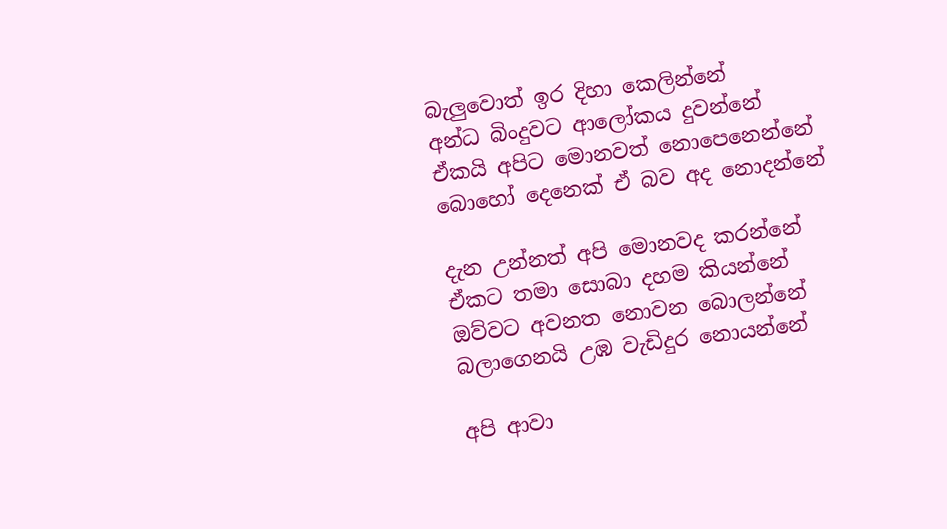බැලුවොත් ඉර දිහා කෙලින්නේ
අන්ධ බිංදුවට ආලෝකය දුවන්නේ
ඒකයි අපිට මොනවත් නොපෙනෙන්නේ
බොහෝ දෙනෙක් ඒ බව අද නොදන්නේ

දැන උන්නත් අපි මොනවද කරන්නේ
ඒකට තමා සොබා දහම කියන්නේ
ඔව්වට අවනත නොවන බොලන්නේ
බලාගෙනයි උඹ වැඩිදුර නොයන්නේ

අපි ආවා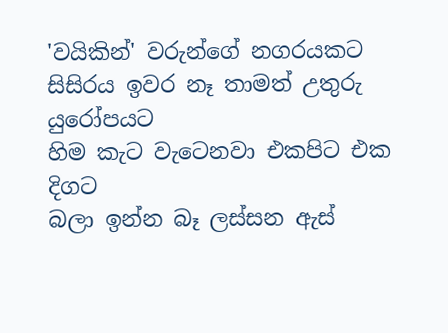'වයිකින්' වරුන්ගේ නගරයකට
සිසිරය ඉවර නෑ තාමත් උතුරු යුරෝපයට
හිම කැට වැටෙනවා එකපිට එක දිගට
බලා ඉන්න බෑ ලස්සන ඇස්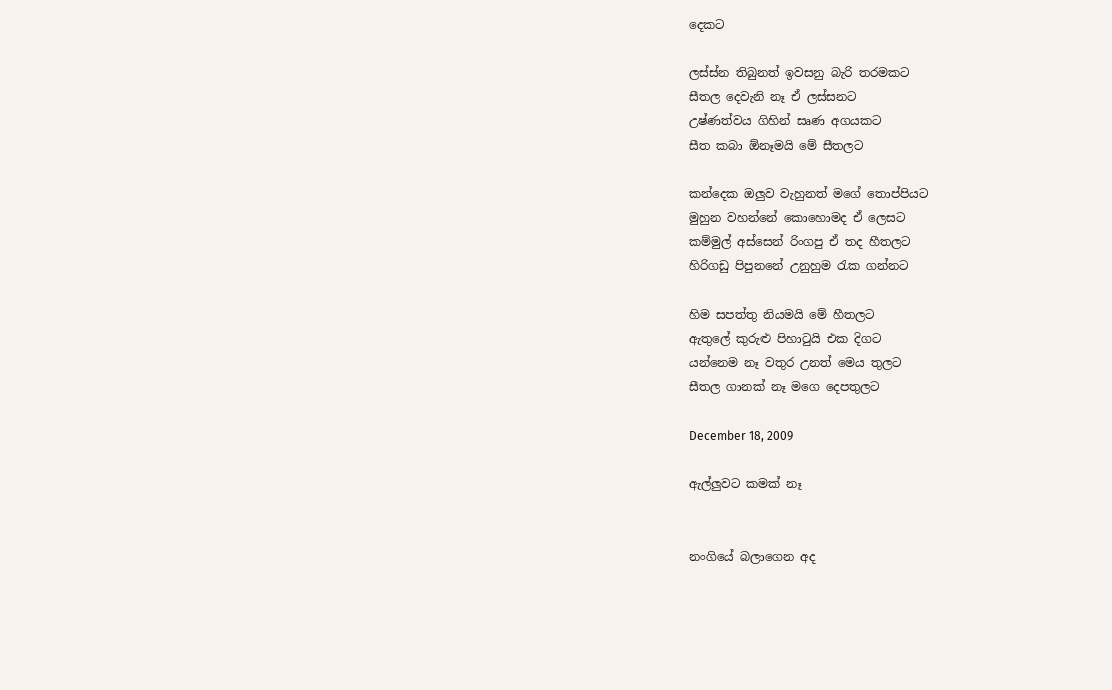දෙකට

ලස්ස්න තිබුනත් ඉවසනු බැරි තරමකට
සීතල දෙවැනි නෑ ඒ ලස්සනට
උෂ්ණත්වය ගිහින් සෘණ අගයකට
සීත කබා ඕනෑමයි මේ සීතලට

කන්දෙක ඔලුව වැහුනත් මගේ තොප්පියට
මුහුන වහන්නේ කොහොමද ඒ ලෙසට
කම්මුල් අස්සෙන් රිංගපු ඒ තද හීතලට
හිරිගඩු පිපුනනේ උනුහුම රැක ගන්නට

හිම සපත්තු නියමයි මේ හීතලට
ඇතුලේ කුරුළු පිහාටුයි එක දිගට
යන්නෙම නෑ වතුර උනත් මෙය තුලට
සීතල ගානක් නෑ මගෙ දෙපතුලට

December 18, 2009

ඇල්ලුවට කමක් නෑ


නංගියේ බලාගෙන අද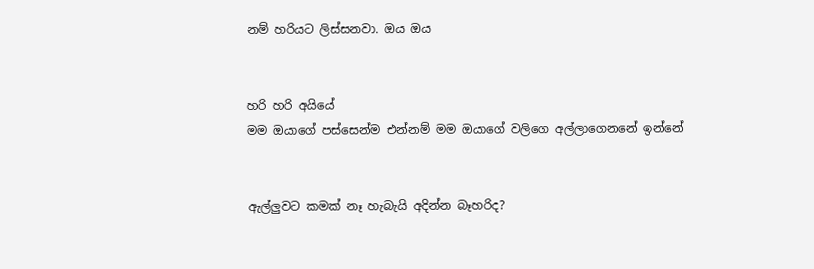නම් හරියට ලිස්සනවා. ඔය ඔය


හරි හරි අයියේ
මම ඔයාගේ පස්සෙන්ම එන්නම් මම ඔයාගේ වලිගෙ අල්ලාගෙනනේ ඉන්නේ


ඇල්ලුවට කමක් නෑ හැබැයි අදින්න බෑහරිද?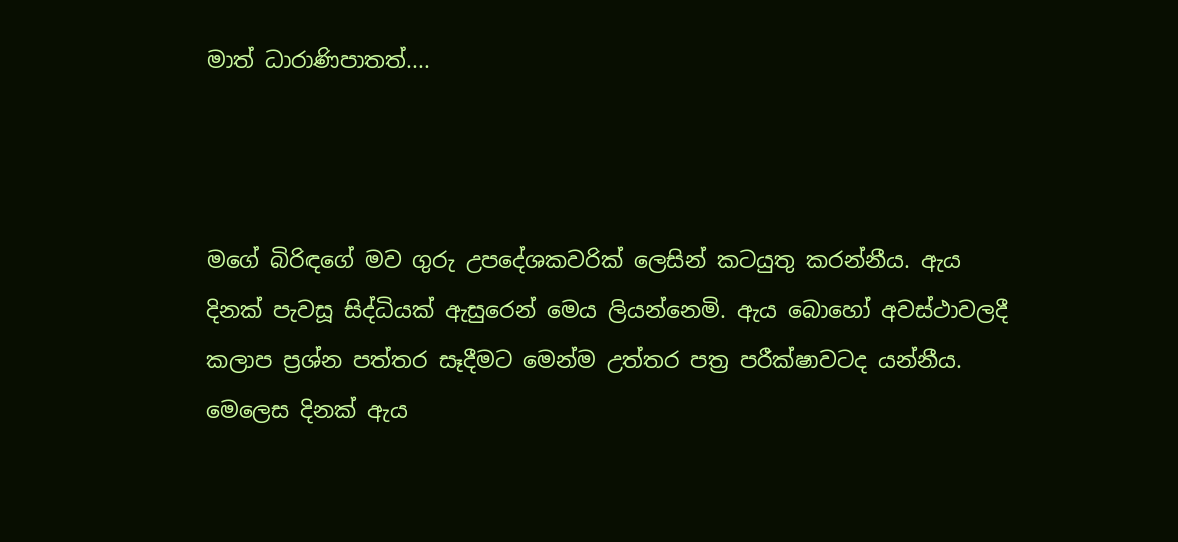මාත් ධාරාණිපාතත්....



මගේ බිරිඳගේ මව ගුරු උපදේශකවරික් ලෙසින් කටයුතු කරන්නීය. ඇය දිනක් පැවසූ සිද්ධියක් ඇසුරෙන් මෙය ලියන්නෙමි. ඇය බොහෝ අවස්ථාවලදී කලාප ප්‍රශ්න පත්තර සෑදීමට මෙන්ම උත්තර පත්‍ර පරීක්ෂාවටද යන්නීය. මෙලෙස දිනක් ඇය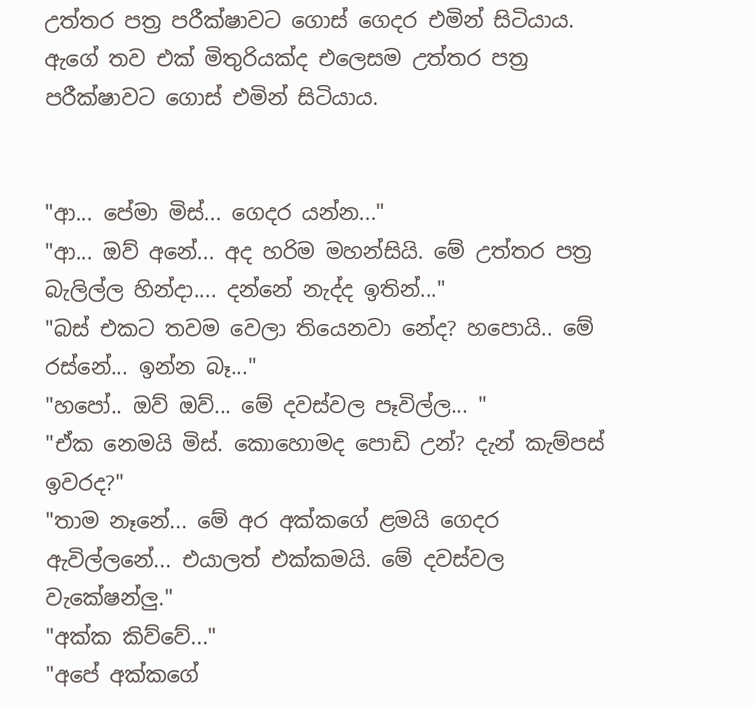උත්තර පත්‍ර පරීක්ෂාවට ගොස් ගෙදර එමින් සිටියාය. ඇගේ තව එක් මිතුරියක්ද එලෙසම උත්තර පත්‍ර පරීක්ෂාවට ගොස් එමින් සිටියාය.


"ආ... පේමා මිස්... ගෙදර යන්න..."
"ආ... ඔව් අනේ... අද හරිම මහන්සියි. මේ උත්තර පත්‍ර බැලිල්ල හින්දා.... දන්නේ නැද්ද ඉතින්..."
"බස් එකට තවම වෙලා තියෙනවා නේද? හපොයි.. මේ රස්නේ... ඉන්න බෑ..."
"හපෝ.. ඔව් ඔව්... මේ දවස්වල පෑවිල්ල... "
"ඒක නෙමයි මිස්. කොහොමද පොඩි උන්? දැන් කැම්පස් ඉවරද?"
"තාම නෑනේ... මේ අර අක්කගේ ළමයි ගෙදර ඇවිල්ලනේ... එයාලත් එක්කමයි. මේ දවස්වල වැකේෂන්ලු."
"අක්ක කිව්වේ..."
"අපේ අක්කගේ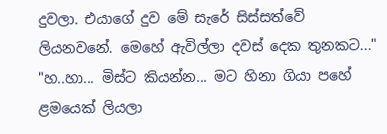දුවලා. එයාගේ දුව මේ සැරේ සිස්සත්වේ ලියනවනේ. මෙහේ ඇවිල්ලා දවස් දෙක තුනකට..."
"හ..හා... මිස්ට කියන්න... මට හිනා ගියා පහේ ළමයෙක් ලියලා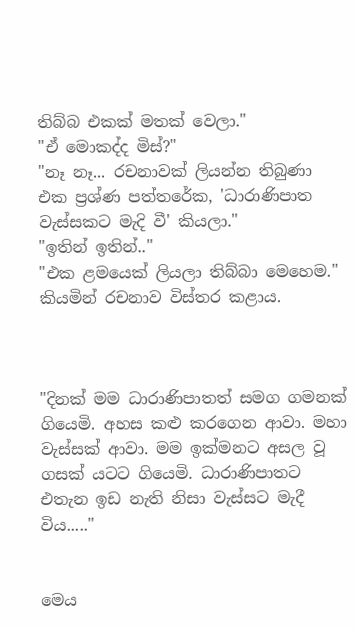තිබ්බ එකක් මතක් වෙලා."
"ඒ මොකද්ද මිස්?"
"නෑ නෑ... රචනාවක් ලියන්න තිබුණා එක ප්‍රශ්ණ පත්තරේක, 'ධාරාණිපාත වැස්සකට මැදි වී' කියලා."
"ඉතින් ඉතින්.."
"එක ළමයෙක් ලියලා තිබ්බා මෙහෙම." කියමින් රචනාව විස්තර කළාය.



"දිනක් මම ධාරාණිපාතත් සමග ගමනක් ගියෙමි. අහස කළු කරගෙන ආවා. මහා වැස්සක් ආවා. මම ඉක්මනට අසල වූ ගසක් යටට ගියෙමි. ධාරාණිපාතට එතැන ඉඩ නැති නිසා වැස්සට මැදී විය....."


මෙය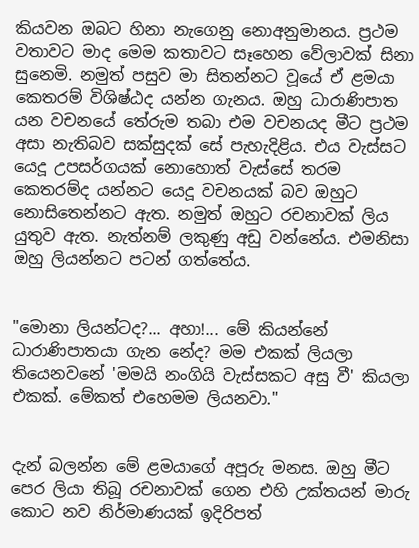කියවන ඔබට හිනා නැගෙනු නොඅනුමානය. ප්‍රථම වතාවට මාද මෙම කතාවට සෑහෙන වේලාවක් සිනා සුනෙමි. නමුත් පසුව මා සිතන්නට වූයේ ඒ ළමයා කෙතරම් විශිෂ්ඨද යන්න ගැනය. ඔහු ධාරාණිපාත යන වචනයේ තේරුම තබා එම වචනයද මීට ප්‍රථම අසා නැතිබව සක්සුදක් සේ පැහැදිළිය. එය වැස්සට යෙදූ උපසර්ගයක් නොහොත් වැස්සේ තරම කෙතරම්ද යන්නට යෙදූ වචනයක් බව ඔහුට නොසිතෙන්නට ඇත. නමුත් ඔහුට රචනාවක් ලිය යුතුව ඇත. නැත්නම් ලකුණු අඩු වන්නේය. එමනිසා ඔහු ලියන්නට පටන් ගත්තේය.


"මොනා ලියන්ටද?... අහා!... මේ කියන්නේ ධාරාණිපාත‍යා ගැන නේද? මම එකක් ලියලා තියෙනවනේ 'මමයි නංගියි වැස්සකට අසු වී' කියලා එකක්. මේකත් එහෙමම ලියනවා."


දැන් බලන්න මේ ළමයාගේ අපූරු මනස. ඔහු මීට පෙර ලියා තිබූ රචනාවක් ගෙන එහි උක්තයන් මාරු කොට නව නිර්මාණයක් ඉදිරිපත්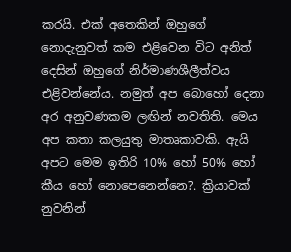කරයි. එක් අතෙකින් ඔහුගේ නොදැනුවත් කම එළිවෙන විට අනිත් දෙසින් ඔහුගේ නිර්මාණශීලීත්වය එළිවන්නේය. නමුත් අප බොහෝ දෙනා අර අනුවණකම ලඟින් නවතිති. මෙය අප කතා කලයුතු මාතෘකාවකි. ඇයි අපට මෙම ඉතිරි 10% හෝ 50% හෝ කීය හෝ නොපෙනෙන්නෙ?. ක්‍රියාවක් නුවනින්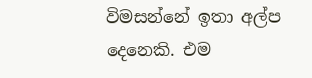විමසන්නේ ඉතා අල්ප දෙනෙකි. එම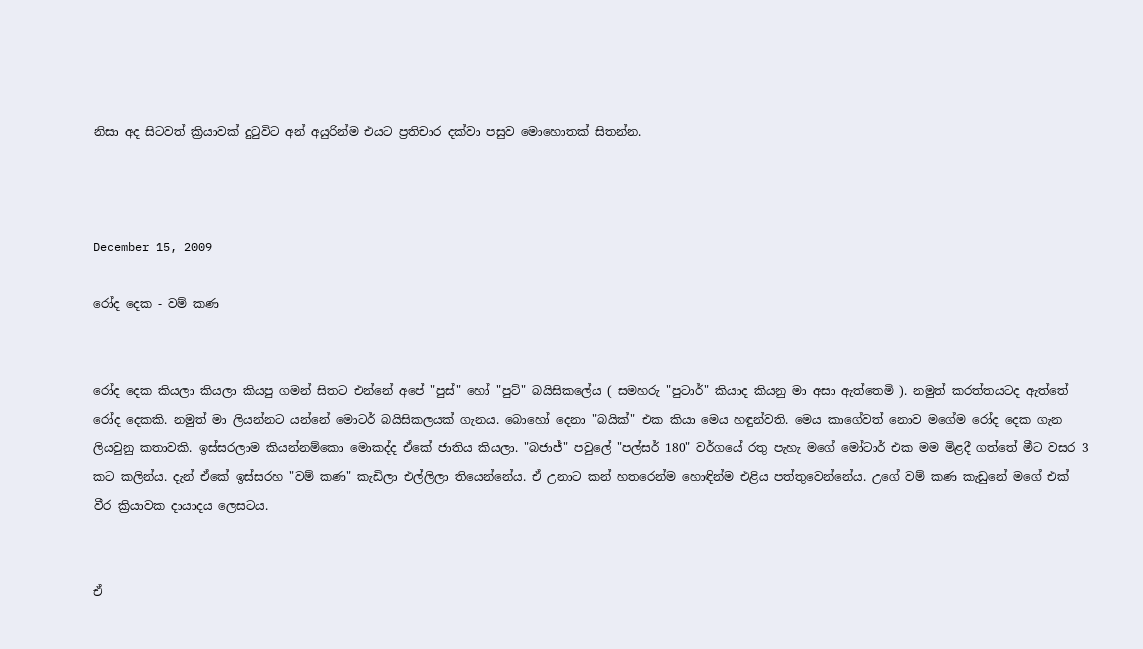නිසා අද සිටවත් ක්‍රියාවක් දුටුවිට අන් අයුරින්ම එයට ප්‍රතිචාර දක්වා පසුව මොහොතක් සිතන්න.



December 15, 2009

රෝද දෙක - වම් කණ


රෝද දෙක කියලා කියලා කියපු ගමන් සිතට එන්නේ අපේ "පුස්" හෝ "පුට්" බයිසිකලේය ( සමහරු "පුටාර්" කියාද කියනු මා අසා ඇත්තෙමි ). නමුත් කරත්තයටද ඇත්තේ රෝද දෙකකි. නමුත් මා ලියන්නට යන්නේ මොටර් බයිසිකලයක් ගැනය. බොහෝ දෙනා "බයික්" එක කියා මෙය හඳුන්වති. මෙය කාගේවත් නොව මගේම රෝද දෙක ගැන ලියවුනු කතාවකි. ඉස්සරලාම කියන්නම්කො මොකද්ද ඒකේ ජාතිය කියලා. "බජාජ්" පවුලේ "පල්සර් 180" වර්ගයේ රතු පැහැ මගේ මෝටාර් එක මම මිළදී ගත්තේ මීට වසර 3 කට කලින්ය. දැන් ඒකේ ඉස්සරහ "වම් කණ" කැඩිලා එල්ලිලා තියෙන්නේය. ඒ උනාට කන් හතරෙන්ම හොඳින්ම එළිය පත්තුවෙන්නේය. උගේ වම් කණ කැඩුනේ මගේ එක් වීර ක්‍රියාවක දායාදය ලෙසටය.


ඒ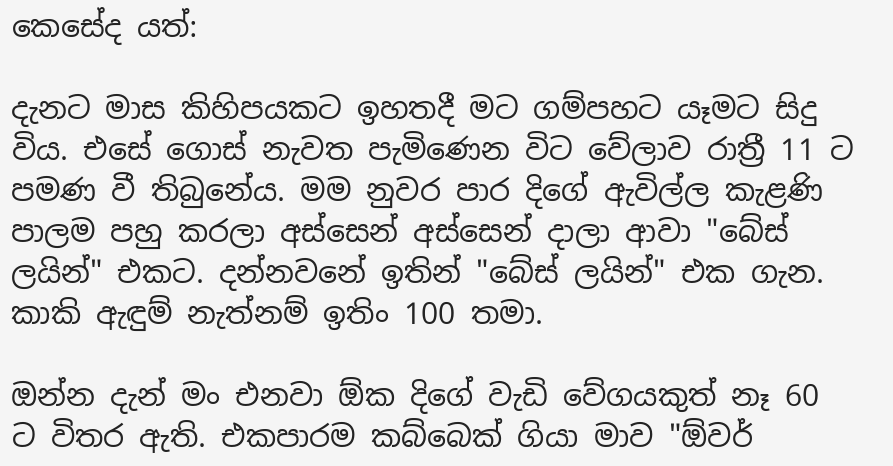කෙසේද යත්:

දැනට මාස කිහිපයකට ඉහතදී මට ගම්පහට යෑමට සිදු විය. එසේ ගොස් නැවත පැමිණෙන විට වේලාව රාත්‍රී 11 ට පමණ වී තිබුනේය. මම නුවර පාර දිගේ ඇවිල්ල කැළණි පාලම පහු කරලා අස්සෙන් අස්සෙන් දාලා ආවා "බේස් ලයින්" එකට. දන්නවනේ ඉතින් "බේස් ලයින්" එක ගැන. කාකි ඇඳුම් නැත්නම් ඉතිං 100 තමා.

ඔන්න දැන් මං එනවා ඕක දිගේ වැඩි වේගයකුත් නෑ 60 ට විතර ඇති. එකපාරම කබ්බෙක් ගියා මාව "ඕවර්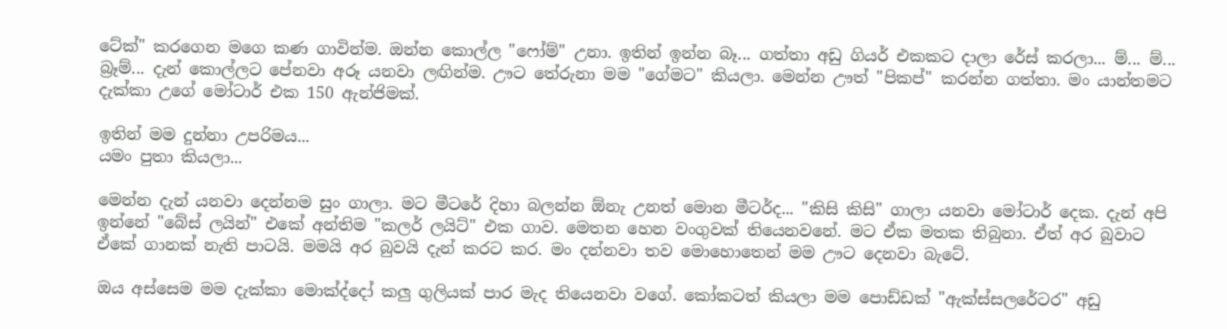ටේක්" කරගෙන මගෙ කණ ගාවින්ම. ඔන්න කොල්ල "ෆෝම්" උනා. ඉතින් ඉන්න බෑ... ගත්තා අඩු ගියර් එකකට දාලා රේස් කරලා... ම්... ම්... බ්‍රෑම්... දැන් කොල්ලට පේනවා අරූ යනවා ලඟින්ම. ඌට තේරුනා මම "ගේමට" කියලා. මෙන්න ඌත් "පිකප්" කරන්න ගත්තා. මං යාන්තමට දැක්කා උගේ මෝටාර් එක 150 ඇන්ජිමක්.

ඉතින් මම දුන්නා උපරිමය...
යමං පුතා කියලා...

මෙන්න දැන් යනවා දෙන්නම සුං ගාලා. මට මීටරේ දිහා බලන්න ඕනැ උනත් මොන මීටර්ද... "කිසි කිසි" ගාලා යනවා මෝටාර් දෙක. දැන් අපි ඉන්නේ "බේස් ලයින්" එකේ අන්තිම "කලර් ලයිට්" එක ගාව. මෙතන හෙන වංගුවක් තියෙනවනේ. මට ඒක මතක තිබුනා. ඒත් අර බුවාට ඒකේ ගානක් නැති පාටයි. මමයි අර බුවයි දැන් කරට කර. මං දන්නවා තව මොහොතෙන් මම ඌට දෙනවා බැටේ.

ඔය අස්සෙම මම දැක්කා මොක්ද්දෝ කලු ගුලියක් පාර මැද තියෙනවා වගේ. කෝකටත් කියලා මම පොඩ්ඩක් "ඇක්ස්සලරේටර" අඩු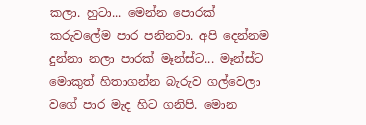කලා. හුටා... මෙන්න පොරක් කරුවලේම පාර පනිනවා. අපි දෙන්නම දුන්නා නලා පාරක් මෑන්ස්ට... මෑන්ස්ට මොකුත් හිතාගන්න බැරුව ගල්වෙලා වගේ පාර මැද හිට ගනිපි. මොන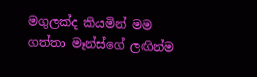මගුලක්ද කියමින් මම ගත්තා මෑන්ස්ගේ ලඟින්ම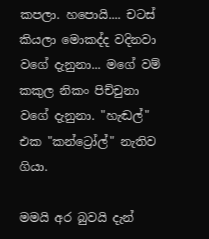කපලා. හපොයි.... චටස් කියලා මොකද්ද වදිනවා වගේ දැනුනා... මගේ වම් කකුල නිකං පිච්චුනා වගේ දැනුනා. "හැඬල්" එක "කන්ට්‍රෝල්" නැතිව ගියා.

මමයි අර බුවයි දැන්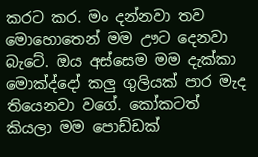කරට කර. මං දන්නවා තව මොහොතෙන් මම ඌට දෙනවා බැටේ. ඔය අස්සෙම මම දැක්කා මොක්ද්දෝ කලු ගුලියක් පාර මැද තියෙනවා වගේ. කෝකටත් කියලා මම පොඩ්ඩක්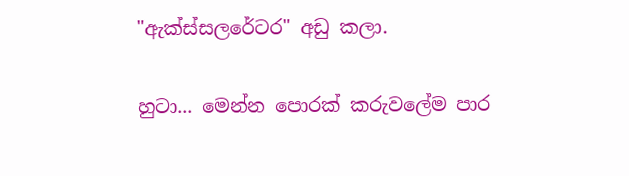"ඇක්ස්සලරේටර" අඩු කලා.

හුටා... මෙන්න පොරක් කරුවලේම පාර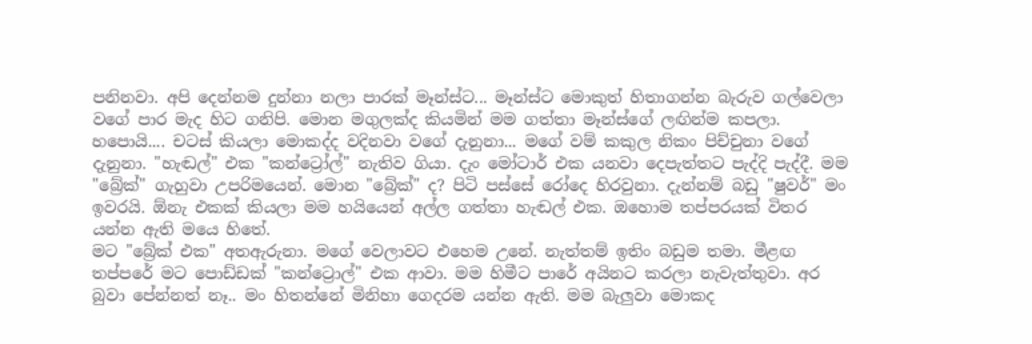පනිනවා. අපි දෙන්නම දුන්නා නලා පාරක් මෑන්ස්ට... මෑන්ස්ට මොකුත් හිතාගන්න බැරුව ගල්වෙලා වගේ පාර මැද හිට ගනිපි. මොන මගුලක්ද කියමින් මම ගත්තා මෑන්ස්ගේ ලඟින්ම කපලා. හපොයි.... චටස් කියලා මොකද්ද වදිනවා වගේ දැනුනා... මගේ වම් කකුල නිකං පිච්චුනා වගේ දැනුනා. "හැඬල්" එක "කන්ට්‍රෝල්" නැතිව ගියා. දැං මෝටාර් එක යනවා දෙපැත්තට පැද්දි පැද්දී. මම "බ්‍රේක්" ගැහුවා උපරිමයෙන්. මොන "බ්‍රේක්" ද? පිටි පස්සේ රෝදෙ හිරවුනා. දැන්නම් බඩු "ෂුවර්" මං ඉවරයි. ඕනැ එකක් කියලා මම හයියෙන් අල්ල ගත්තා හැඬල් එක. ඔහොම තප්පරයක් විතර යන්න ඇති මයෙ හිතේ.
මට "බ්‍රේක් එක" අතඇරුනා. මගේ වෙලාවට එහෙම උනේ. නැත්තම් ඉතිං බඩුම තමා. මීළඟ තප්පරේ මට පොඩ්ඩක් "කන්ට්‍රොල්" එක ආවා. මම හිමීට පාරේ අයිනට කරලා නැවැත්තුවා. අර බුවා පේන්නත් නෑ.. මං හිතන්නේ මිනිහා ගෙදරම යන්න ඇති. මම බැලුවා මොකද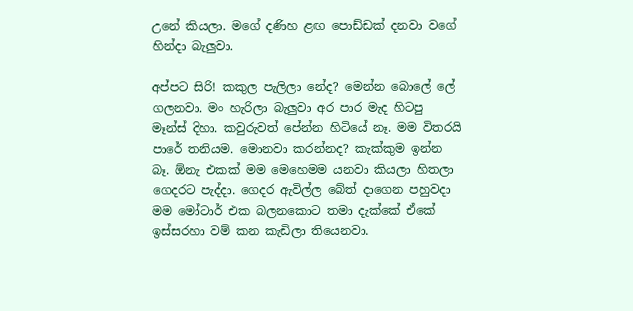උනේ කියලා. මගේ දණිහ ළඟ පොඩ්ඩක් දනවා වගේ හින්දා බැලුවා.

අප්පට සිරි! කකුල පැලිලා නේද? මෙන්න බොලේ ලේ ගලනවා. මං හැරිලා බැලුවා අර පාර මැද හිටපු මෑන්ස් දිහා. කවුරුවත් පේන්න හිටියේ නෑ. මම විතරයි පාරේ තනියම. මොනවා කරන්නද? කැක්කුම ඉන්න බෑ. ඕනැ එකක් මම මෙහෙමම යනවා කියලා හිතලා ගෙදරට පැද්දා. ගෙදර ඇවිල්ල බේත් දාගෙන පහුවදා මම මෝටාර් එක බලනකොට තමා දැක්කේ ඒකේ ඉස්සරහා වම් කන කැඩිලා තියෙනවා.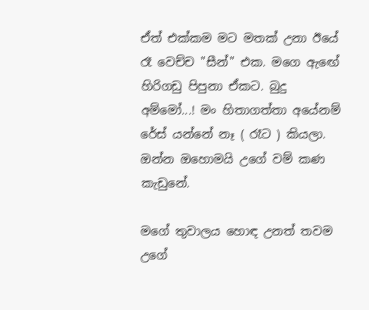ඒත් එක්කම මට මතක් උනා ඊයේ රෑ වෙච්ච "සීන්" එක. මගෙ ඇඟේ හිරිගඩු පිපුනා ඒකට. බුදු අම්මෝ...! මං හිතාගත්තා අයේනම් රේස් යන්නේ නෑ ( රෑට ) කියලා.
ඔන්න ඔහොමයි උගේ වම් කණ කැඩුනේ.

මගේ තුවාලය හොඳ උනත් තවම උගේ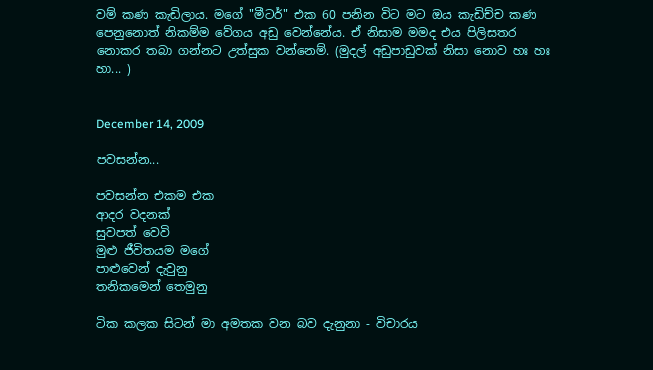වම් කණ කැඩිලාය. මගේ "මීටර්" එක 60 පනින විට මට ඔය කැඩිච්ච කණ පෙනුනොත් නිකම්ම වේගය අඩු වෙන්නේය. ඒ නිසාම මමද එය පිලිසතර නොකර තබා ගන්නට උත්සුක වන්නෙම්. (මුදල් අඩුපාඩුවක් නිසා නොව හඃ හඃ හා... )


December 14, 2009

පවසන්න...

පවසන්න එකම එක
ආදර වදනක්
සුවපත් වෙවි
මුළු ජීවිතයම මගේ
පාළුවෙන් දැවුනු
තනිකමෙන් තෙමුනු

ටික කලක සිටන් මා අමතක වන බව දැනුනා - විචාරය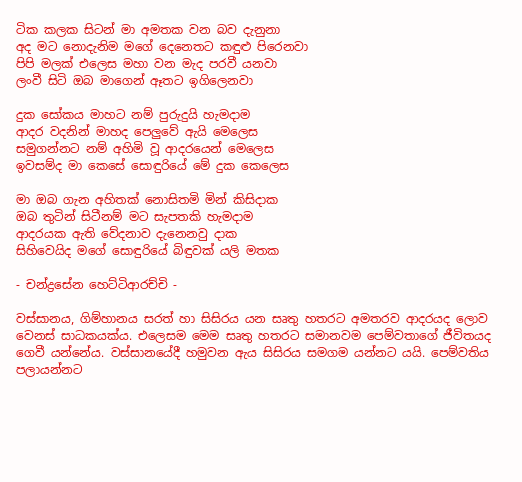ටික කලක සිටන් මා අමතක වන බව දැනුනා
අද මට නොදැනිම මගේ දෙනෙතට කඳුළු පිරෙනවා
පිපි මලක් එලෙස මහා වන මැද පරවී යනවා
ලංවී සිටි ඔබ මාගෙන් ඈතට ඉගිලෙනවා

දුක සෝකය මාහට නම් පුරුදුයි හැමදාම
ආදර වදනින් මාහද පෙලුවේ ඇයි මෙලෙස
සමුගන්නට නම් අහිමි වූ ආදරයෙන් මෙලෙස
ඉවසම්ද මා කෙසේ සොඳුරියේ මේ දුක කෙලෙස

මා ඔබ ගැන අහිතක් නොසිතමි මින් කිසිදාක
ඔබ තුටින් සිටීනම් මට සැපතකි හැමදාම
ආදරයක ඇති වේදනාව දැනෙනවු දාක
සිහිවෙයිද මගේ සොඳුරියේ බිඳුවක් යලි මතක

- චන්ද්‍රසේන හෙට්ටිආරච්චි -

වස්සානය, ගිම්හානය සරත් හා සිසිරය යන සෘතු හතරට අමතරව ආදරයද ලොව වෙනස් සාධකයක්ය. එලෙසම මෙම සෘතු හතරට සමානවම පෙම්වතාගේ ජීවිතයද ගෙවී යන්නේය. වස්සානයේදී හමුවන ඇය සිසිරය සමගම යන්නට යයි. පෙම්වතිය පලායන්නට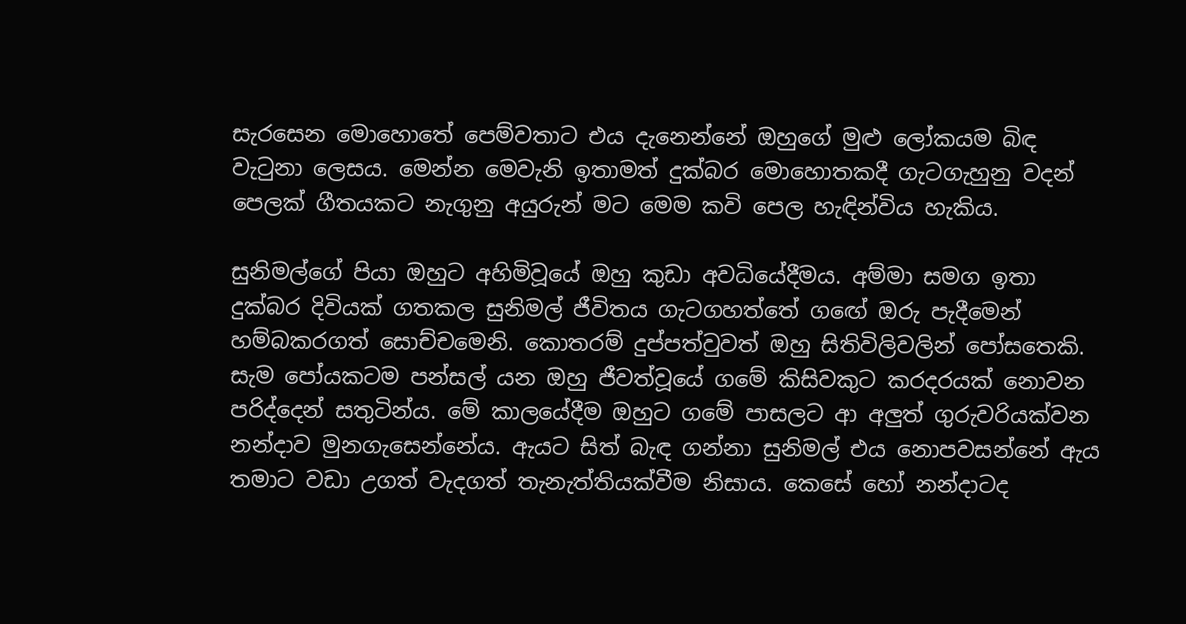සැරසෙන මොහොතේ පෙම්වතාට එය දැනෙන්නේ ඔහුගේ මුළු ලෝකයම බිඳ වැටුනා ලෙසය. මෙන්න මෙවැනි ඉතාමත් දුක්බර මොහොතකදී ගැටගැහුනු වදන් පෙලක් ගීතයකට නැගුනු අයුරුන් මට මෙම කවි පෙල හැඳින්විය හැකිය.

සුනිමල්ගේ පියා ඔහුට අහිමිවූයේ ඔහු කුඩා අවධියේදීමය. අම්මා සමග ඉතා දුක්බර දිවියක් ගතකල සුනිමල් ජීවිතය ගැටගහත්තේ ගඟේ ඔරු පැදීමෙන් හම්බකරගත් සොච්චමෙනි. කොතරම් දුප්පත්වුවත් ඔහු සිතිවිලිවලින් පෝසතෙකි. සැම පෝයකටම පන්සල් යන ඔහු ජීවත්වූයේ ගමේ කිසිවකුට කරදරයක් නොවන පරිද්දෙන් සතුටින්ය. මේ කාලයේදීම ඔහුට ගමේ පාසලට ආ අලුත් ගුරුවරියක්වන නන්දාව මුනගැසෙන්නේය. ඇයට සිත් බැඳ ගන්නා සුනිමල් එය නොපවසන්නේ ඇය තමාට වඩා උගත් වැදගත් තැනැත්තියක්වීම නිසාය. කෙසේ හෝ නන්දාටද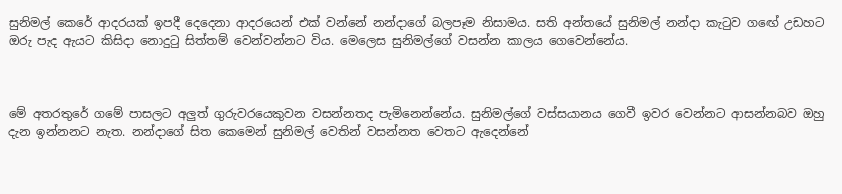සුනිමල් කෙරේ ආදරයක් ඉපදී දෙදෙනා ආදරයෙන් එක් වන්නේ නන්දාගේ බලපෑම නිසාමය. සති අන්තයේ සුනිමල් නන්දා කැටුව ගඟේ උඩහට ඔරු පැද ඇයට කිසිදා නොදුටු සිත්තම් වෙන්වන්නට විය. මෙලෙස සුනිමල්ගේ වසන්න කාලය ගෙවෙන්නේය.



මේ අතරතුරේ ගමේ පාසලට අලුත් ගුරුවරයෙකුවන වසන්නතද පැමිනෙන්නේය. සුනිමල්ගේ වස්සයානය ගෙවී ඉවර වෙන්නට ආසන්නබව ඔහු දැන ඉන්නනට නැත. නන්දාගේ සිත කෙමෙන් සුනිමල් වෙතින් වසන්නත වෙතට ඇදෙන්නේ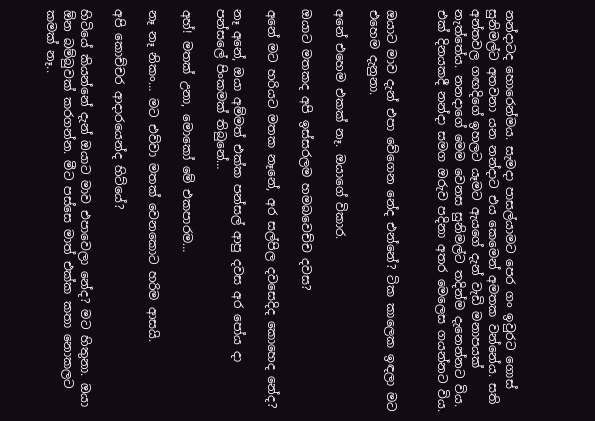නන්දාටද හොරෙන්මය. සැමදා පාසල්යාමට පෙර ගං ඉවුරට ගොස් සුනිමල්ට අතවනා යන නන්දාට එය කෙමෙන් අමතක වන්නේය. සති අන්තවල ගඟදිගේ ඉහලට යෑමට ඇයගේ දැන් වැඩි මනාපයක් නැත්තේය. නනදාගේ මෙම වෙනස සුනිමල්ට තදින්ම දැනෙන්නට විය. එක් දිනයකදී නන්දා සමග ඔරුව පදිනා අතර මෙලෙස ගයන්නට විය.


ඔයාට මාව දැන් එපා වේගෙන නේද එන්නේ? ටික කාලෙක ඉඳලා මට එහෙම දැනුනා.

අනේ එහෙම එකක් නෑ. ඔයාගේ විකාර.

ඔයාට මතකද අපි ඉස්සරලම හමබවෙච්ච දවස?

අනේ මට හරියට මතක නෑනේ, අර සල්පිල දවසෙදිද කොහෙද නේද?

නෑ අනේ, ඔයා අම්මත් එක්ක පන්සල් ආපු දවස අර පෝය දා පන්සලේ පිංකමක් තිබුනේ…

අහ්! මතක් උනා, මොකෝ මේ එකපාරම…

නෑ නෑ නිකං… මට එව්වා මතක් වෙනකොට හරිම ආසයි.

අපි කොච්චර ආදාරයෙන්ද හිට්යේ?

හිටියේ කියන්නේ දැන් ඔයාට මාව එපාවෙලා නේද? මට හිතුනා. ඔයා ඕන බම්බුවක් කරගන්න. මීට පස්සෙ මාත් එක්ක කතා නොකලට කමක් නෑ..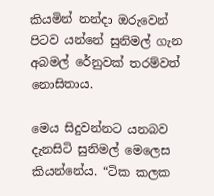කියමින් නන්දා ඔරුවෙන් පිටව යන්නේ සුනිමල් ගැන අබමල් රේනුවක් තරම්වත් නොසිතාය.

මෙය සිදුවන්නට යනබව දැනසිටි සුනිමල් මෙලෙස කියන්නේය. “ටික කලක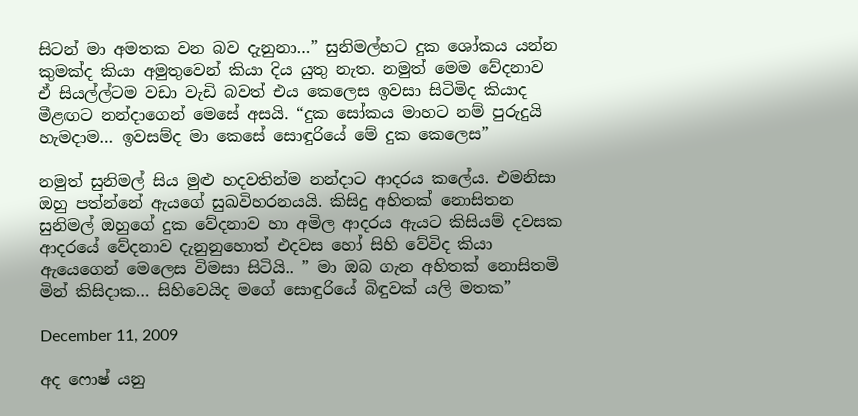සිටන් මා අමතක වන බව දැනුනා…” සුනිමල්හට දුක ශෝකය යන්න කුමක්ද කියා අමුතුවෙන් කියා දිය යුතු නැත. නමුත් මෙම වේදනාව ඒ සියල්ල්ටම වඩා වැඩි බවත් එය කෙලෙස ඉවසා සිටිමිද කියාද මීළඟට නන්දාගෙන් මෙසේ අසයි. “දුක සෝකය මාහට නම් පුරුදුයි හැමදාම… ඉවසම්ද මා කෙසේ සොඳුරියේ මේ දුක කෙලෙස”

නමුත් සුනිමල් සිය මුළු හදවතින්ම නන්දාට ආදරය කලේය. එමනිසා ඔහු පත්න්නේ ඇයගේ සුඛවිහරනයයි. කිසිදු අහිතක් නොසිතන සුනිමල් ඔහුගේ දුක වේදනාව හා අමිල ආදරය ඇයට කිසියම් දවසක ආදරයේ වේදනාව දැනුනුහොත් එදවස හෝ සිහි වේවිද කියා ඇයෙගෙන් මෙලෙස විමසා සිටියි.. ” මා ඔබ ගැන අහිතක් නොසිතමි මින් කිසිදාක… සිහිවෙයිද මගේ සොඳුරියේ බිඳුවක් යලි මතක”

December 11, 2009

අද ෆොෂ් යනු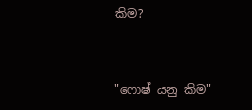කිම?


"ෆොෂ් යනු කිම"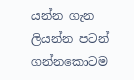යන්න ගැන ලියන්න පටන් ගන්නකොටම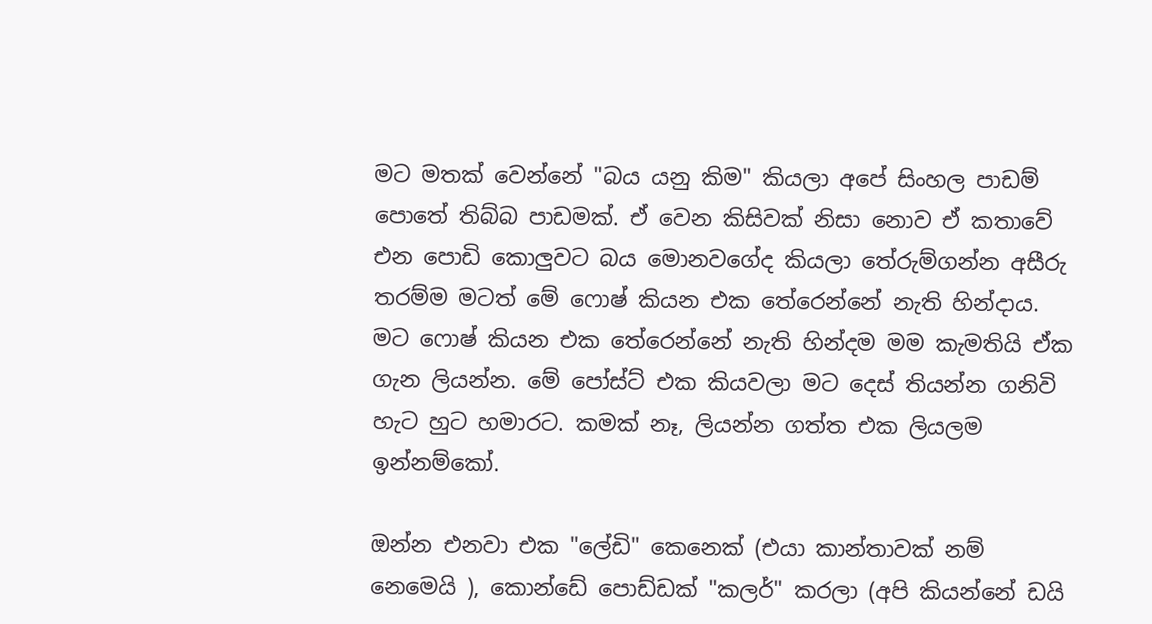මට මතක් වෙන්නේ "බය යනු කිම" කියලා අපේ සිංහල පාඩම් පොතේ තිබ්බ පාඩමක්. ඒ වෙන කිසිවක් නිසා නොව ඒ කතාවේ එන පොඩි කොලුවට බය මොනවගේද කියලා තේරුම්ගන්න අසීරු තරම්ම මටත් මේ ෆොෂ් කියන එක තේරෙන්නේ නැති හින්දාය. මට ෆොෂ් කියන එක තේරෙන්නේ නැති හින්දම මම කැමතියි ඒක ගැන ලියන්න. මේ පෝස්ට් එක කියවලා මට දෙස් තියන්න ගනිවි හැට හුට හමාරට. කමක් නෑ, ලියන්න ගත්ත එක ලියලම ඉන්නම්කෝ.

ඔන්න එනවා එක "ලේඩි" කෙනෙක් (එයා කාන්තාවක් නම් නෙමෙයි ), කොන්ඩේ පොඩ්ඩක් "කලර්" කරලා (අපි කියන්නේ ඩයි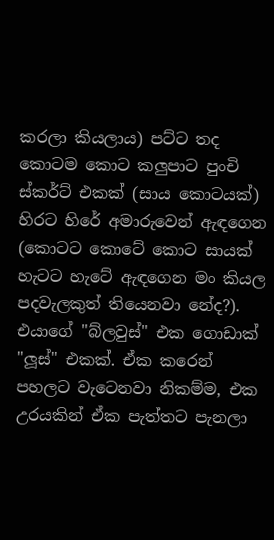කරලා කියලාය) පට්ට තද කොටම කොට කලුපාට පුංචි ස්කර්ට් එකක් (සාය කොටයක්) හිරට හිරේ අමාරුවෙන් ඇඳගෙන (කොටට කොටේ කොට සායක් හැටට හැටේ ඇඳගෙන මං කියල පදවැලකුත් තියෙනවා නේද?). එයාගේ "බ්ලවුස්" එක ගොඩාක් "ලූස්" එකක්. ඒක කරෙන් පහලට වැටෙනවා නිකම්ම, එක උරයකින් ඒක පැත්තට පැනලා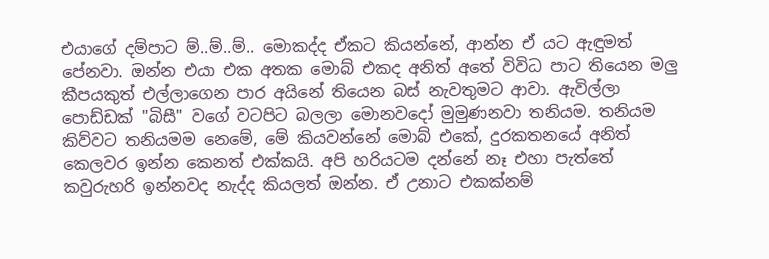එයාගේ දම්පාට ම්..ම්..ම්.. මොකද්ද ඒකට කියන්නේ, ආන්න ඒ යට ඇඳුමත් පේනවා. ඔන්න එයා එක අතක මොබ් එකද අනිත් අතේ විවිධ පාට තියෙන මලු කීපයකුත් එල්ලාගෙන පාර අයිනේ තියෙන බස් නැවතුමට ආවා. ඇවිල්ලා පොඩ්ඩක් "බිසී" වගේ වටපිට බලලා මොනවදෝ මුමුණනවා තනියම. තනියම කිව්වට තනියමම නෙමේ, මේ කියවන්නේ මොබ් එකේ, දුරකතනයේ අනිත් කෙලවර ඉන්න කෙනත් එක්කයි. අපි හරියටම දන්නේ නෑ එහා පැත්තේ කවුරුහරි ඉන්නවද නැද්ද කියලත් ඔන්න. ඒ උනාට එකක්නම්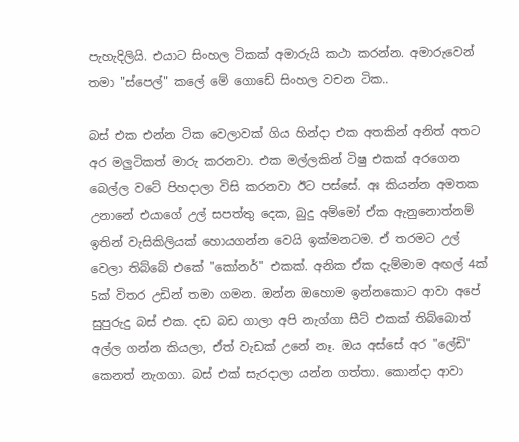පැහැදිලියි. එයාට සිංහල ටිකක් අමාරුයි කථා කරන්න. අමාරුවෙන් තමා "ස්පෙල්" කලේ මේ ගොඩේ සිංහල වචන ටික..

බස් එක එන්න ටික වෙලාවක් ගිය හින්දා එක අතකින් අනිත් අතට අර මලුටිකත් මාරු කරනවා. එක මල්ලකින් ටිෂු එකක් අරගෙන බෙල්ල වටේ පිහදාලා විසි කරනවා ඊට පස්සේ. අඃ කියන්න අමතක උනානේ එයාගේ උල් සපත්තු දෙක, බුදු අම්මෝ ඒක ඇනුනොත්නම් ඉතින් වැසිකිලියක් හොයගන්න වෙයි ඉක්මනටම. ඒ තරමට උල් වෙලා තිබ්බේ එකේ "කෝනර්" එකක්. අනික ඒක දැම්මාම අඟල් 4ක් 5ක් විතර උඩින් තමා ගමන. ඔන්න ඔහොම ඉන්නකොට ආවා අපේ සුපුරුදු බස් එක. දඩ බඩ ගාලා අපි නැග්ගා සීට් එකක් තිබ්බොත් අල්ල ගන්න කියලා, ඒත් වැඩක් උනේ නෑ. ඔය අස්සේ අර "ලේඩි" කෙනත් නැගගා. බස් එක් සැරදාලා යන්න ගත්තා. කොන්දා ආවා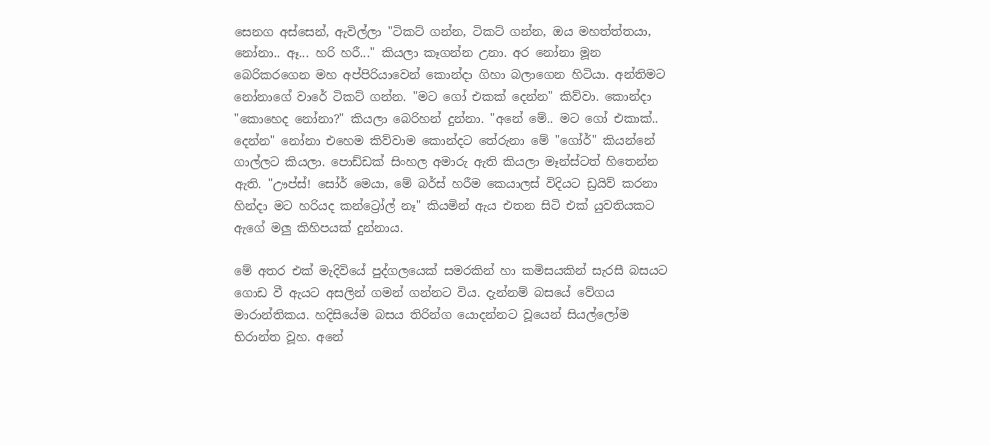සෙනග අස්සෙන්, ඇවිල්ලා "ටිකට් ගන්න, ටිකට් ගන්න, ඔය මහත්ත්තයා, නෝනා.. ඈ... හරි හරී..." කියලා කෑගන්න උනා. අර නෝනා මූන බෙරිකරගෙන මහ අප්පිරියාවෙන් කොන්දා ගිහා බලාගෙන හිටියා. අන්තිමට නෝනාගේ වාරේ ටිකට් ගන්න. "මට ගෝ එකක් දෙන්න" කිව්වා. කොන්දා "කොහෙද නෝනා?" කියලා බෙරිහන් දුන්නා. "අනේ මේ.. මට ගෝ එකාක්.. දෙන්න" නෝනා එහෙම කිව්වාම කොන්දට තේරුනා මේ "ගෝර්" කියන්නේ ගාල්ලට කියලා. පොඩ්ඩක් සිංහල අමාරු ඇති කියලා මෑන්ස්ටත් හිතෙන්න ඇති. "ඌප්ස්! සෝර් මෙයා, මේ බර්ස් හරීම කෙයාලස් විදියට ඩ්‍රයිව් කරනා හින්දා මට හරියද කන්ට්‍රෝල් නෑ" කියමින් ඇය එතන සිටි එක් යුවතියකට ඇගේ මලු කිහිපයක් දුන්නාය.

මේ අතර එක් මැදිවියේ පුද්ගලයෙක් සමරකින් හා කමිසයකින් සැරසී බසයට ගොඩ වී ඇයට අසලින් ගමන් ගන්නට විය. දැන්නම් බසයේ වේගය මාරාන්තිකය. හදිසියේම බසය තිරින්ග යොදන්නට වූයෙන් සියල්ලෝම භිරාන්ත වූහ. අනේ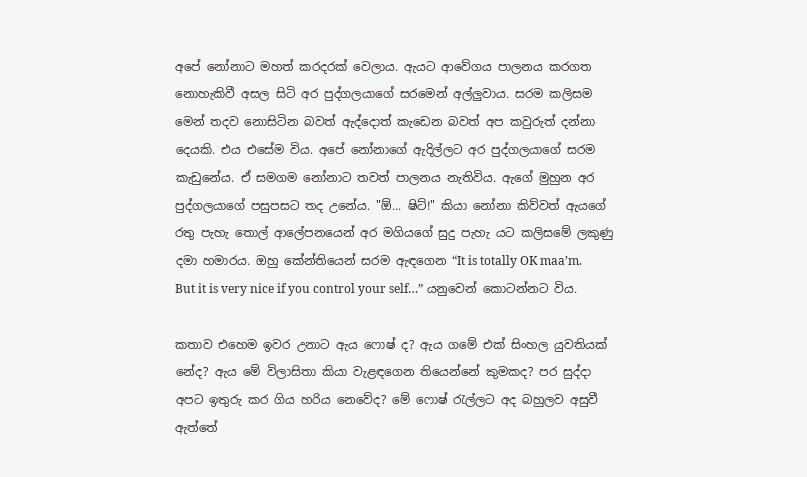අපේ නෝනාට මහත් කරදරක් වෙලාය. ඇයට ආවේගය පාලනය කරගත නොහැකිවී අසල සිටි අර පුද්ගලයාගේ සරමෙන් අල්ලුවාය. සරම කලිසම මෙන් තදව නොසිටින බවත් ඇද්දොත් කැඩෙන බවත් අප කවුරුත් දන්නා දෙයකි. එය එසේම විය. අපේ නෝනාගේ ඇදිල්ලට අර පුද්ගලයාගේ සරම කැඩුනේය. ඒ සමගම නෝනාට තවත් පාලනය නැතිවිය. ඇගේ මුහුන අර පුද්ගලයාගේ පසුපසට තද උනේය. "ඕ... ෂිට්!" කියා නෝනා කිව්වත් ඇයගේ රතු පැහැ තොල් ආලේපනයෙන් අර මගියගේ සුදු පැහැ යට කලිසමේ ලකුණු දමා හමාරය. ඔහු කේන්තියෙන් සරම ඇඳගෙන “It is totally OK maa’m. But it is very nice if you control your self…” යනුවෙන් කොටන්නට විය.

කතාව එහෙම ඉවර උනාට ඇය ෆොෂ් ද? ඇය ගමේ එක් සිංහල යුවතියක් නේද? ඇය මේ විලාසිතා කියා වැළඳගෙන තියෙන්නේ කුමකද? පර සුද්දා අපට ඉතුරු කර ගිය හරිය නෙවේද? මේ ෆොෂ් රැල්ලට අද බහුලව අසුවී ඇත්තේ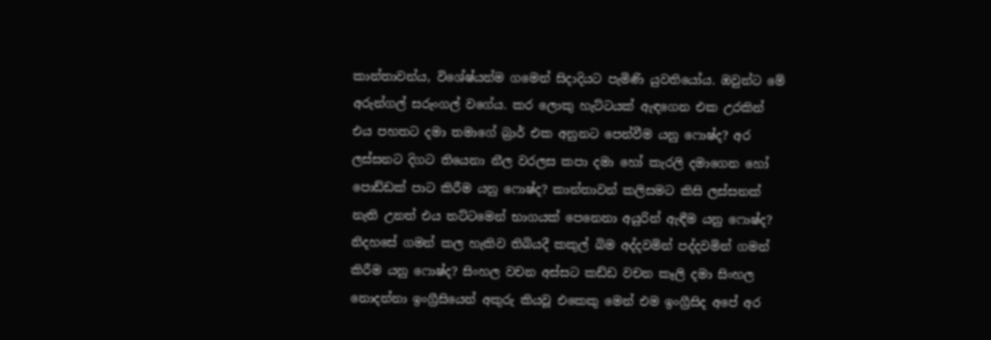කාන්තාවන්ය, විශේෂ්යන්ම ගමෙන් සිදාදියට පැමිණි යුවතියෝය. ඔවුන්ට මේ අරුන්ගල් සරුංගල් වගේය. කර ලොකු හැට්ටයක් ඇඳගෙන එක උරකින් එය පහතට දමා තමාගේ බ්‍රාර් එක අනුනට පෙන්වීම යනු ෆොෂ්ද? අර ලස්සනට දිගට තියෙනා නීල වරලස කපා දමා හෝ කැරලි දමාගෙන හෝ පොඩ්ඩක් පාට කිරීම යනු ෆොෂ්ද? කාන්තාවන් කලිසමට කිසි ලස්සනක් නැති උනත් එය තට්ටමෙන් භාගයක් පෙනෙනා අයුරින් ඇඳීම යනු ෆොෂ්ද? නිදහසේ ගමන් කල හැකිව තිබියදී කකුල් බිම අද්දවමින් පද්දවමින් ගමන් කිරීම යනු ෆොෂ්ද? සිංහල වචන අස්සට කඩ්ඩ වචන කෑලි දමා සිංහල නොදන්නා ඉංග්‍රීසියෙන් අකුරු කියවූ එකෙකු මෙන් එම ඉංග්‍රීසිද අපේ අර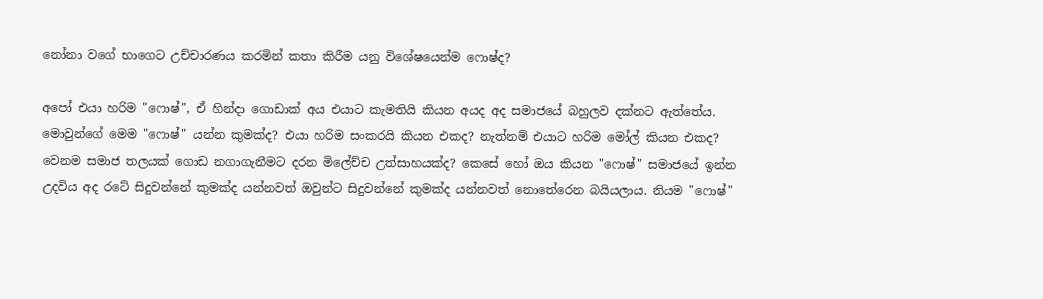නෝනා වගේ භාගෙට උච්චාරණය කරමින් කතා කිරීම යනු විශේෂයෙන්ම ෆොෂ්ද?

අපෝ එයා හරිම "ෆොෂ්", ඒ හින්දා ගොඩාක් අය එයාට කැමතියි කියන අයද අද සමාජයේ බහුලව දක්නට ඇත්තේය. මොවුන්ගේ මෙම "ෆොෂ්" යන්න කුමක්ද? එයා හරිම සංකරයි කියන එකද? නැත්නම් එයාට හරිම මෝල් කියන එකද? වෙනම සමාජ තලයක් ගොඩ නගාගැනීමට දරන මිලේච්ච උත්සාහයක්ද? කෙසේ හෝ ඔය කියන "ෆොෂ්" සමාජයේ ඉන්න උදවිය අද රටේ සිදුවන්නේ කුමක්ද යන්නවත් ඔවුන්ට සිදුවන්නේ කුමක්ද යන්නවත් නොතේරෙන බයියලාය. නියම "ෆොෂ්"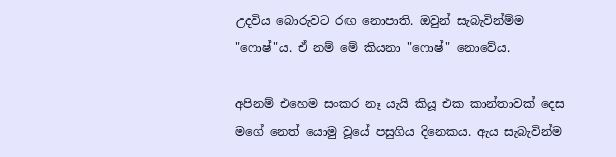උදවිය බොරුවට රඟ නොපාති. ඔවුන් සැබැවින්ම්ම "ෆොෂ්"ය. ඒ නම් මේ කියනා "ෆොෂ්" නොවේය.

අපිනම් එහෙම සංකර නෑ යැයි කියූ එක කාන්තාවක් දෙස මගේ නෙත් යොමු වූයේ පසුගිය දිනෙකය. ඇය සැබැවින්ම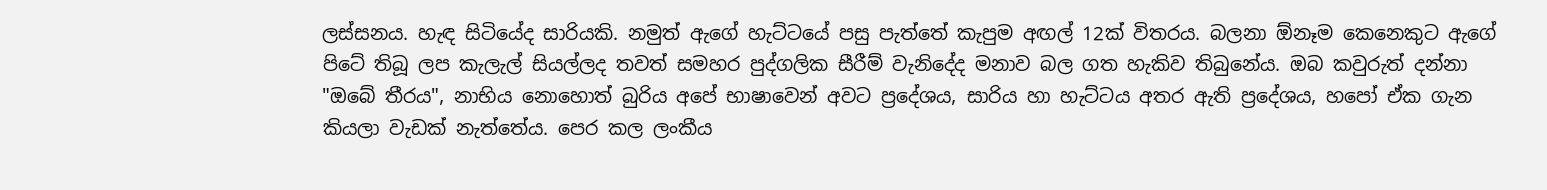ලස්සනය. හැඳ සිටියේද සාරියකි. නමුත් ඇගේ හැට්ටයේ පසු පැත්තේ කැපුම අඟල් 12ක් විතරය. බලනා ඕනෑම කෙනෙකුට ඇගේ පිටේ තිබූ ලප කැලැල් සියල්ලද තවත් සමහර පුද්ගලික සීරීම් වැනිදේද මනාව බල ගත හැකිව තිබුනේය. ඔබ කවුරුත් දන්නා "ඔබේ තීරය", නාභිය නොහොත් බුරිය අපේ භාෂාවෙන් අවට ප්‍රදේශය, සාරිය හා හැට්ටය අතර ඇති ප්‍රදේශය, හපෝ ඒක ගැන කියලා වැඩක් නැත්තේය. පෙර කල ලංකීය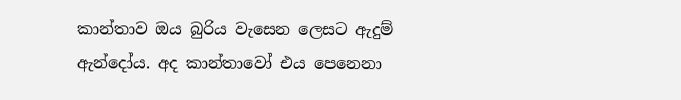කාන්තාව ඔය බුරිය වැසෙන ලෙසට ඇදුම් ඇන්දෝය. අද කාන්තාවෝ එය පෙනෙනා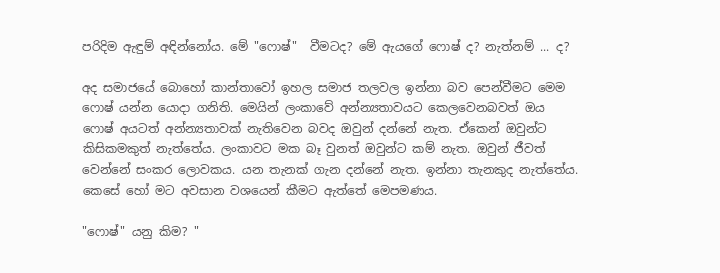පරිදිම ඇඳුම් අඳින්නෝය. මේ "ෆොෂ්"  වීමටද? මේ ඇයගේ ෆොෂ් ද? නැත්නම් ... ද?

අද සමාජයේ බොහෝ කාන්තාවෝ ඉහල සමාජ තලවල ඉන්නා බව පෙන්වීමට මෙම ෆොෂ් යන්න යොදා ගනිති. මෙයින් ලංකාවේ අන්න්‍යතාවයට කෙලවෙනබවත් ඔය ෆොෂ් අයටත් අන්න්‍යතාවක් නැතිවෙන බවද ඔවුන් දන්නේ නැත. ඒකෙන් ඔවුන්ට කිසිකමකුත් නැත්තේය. ලංකාවට මක බෑ වුනත් ඔවුන්ට කම් නැත. ඔවුන් ජීවත් වෙන්නේ සංකර ලොවකය. යන තැනක් ගැන දන්නේ නැත. ඉන්නා තැනකුද නැත්තේය. කෙසේ හෝ මට අවසාන වශයෙන් කීමට ඇත්තේ මෙපමණය.

"ෆොෂ්" යනු කිම? "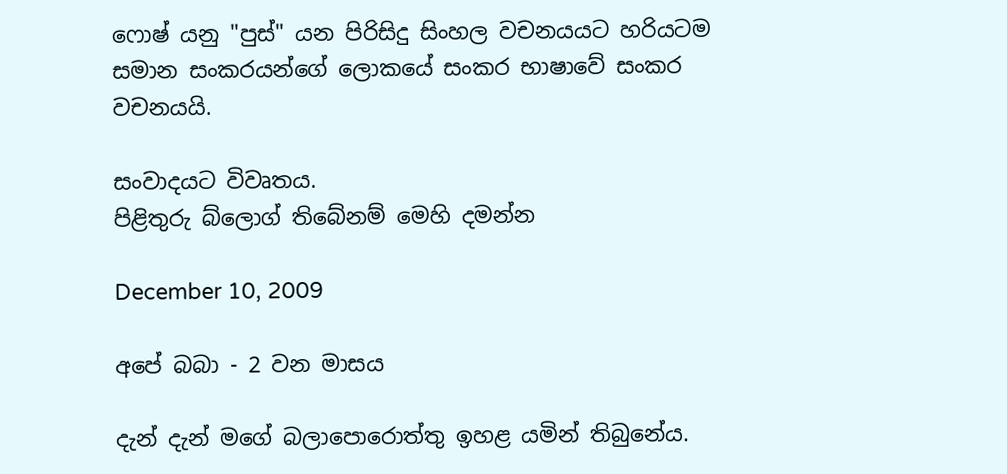ෆොෂ් යනු "පුස්" යන පිරිසිදු සිංහල වචනයයට හරියටම සමාන සංකරයන්ගේ ලොකයේ සංකර භාෂාවේ සංකර වචනයයි.

සංවාදයට විවෘතය.
පිළිතුරු බ්ලොග් තිබේනම් මෙහි දමන්න

December 10, 2009

අපේ බබා - 2 වන මාසය

දැන් දැන් මගේ බලාපොරොත්තු ඉහළ යමින් තිබුනේය.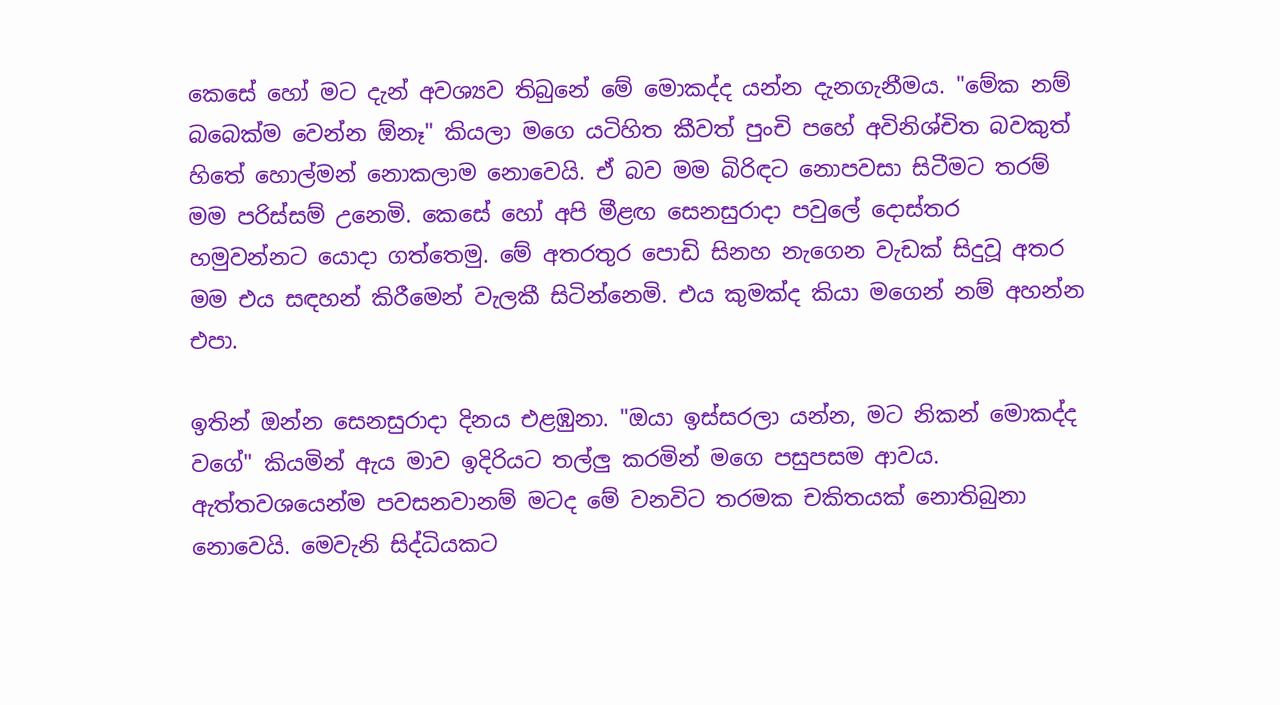කෙසේ හෝ මට දැන් අවශ්‍යව තිබුනේ මේ මොකද්ද යන්න දැනගැනීමය. "මේක නම් බබෙක්ම වෙන්න ඕනෑ" කියලා මගෙ යටිහිත කීවත් පුංචි පහේ අවිනිශ්චිත බවකුත් හිතේ හොල්මන් නොකලාම නොවෙයි. ඒ බව මම බිරිඳට නොපවසා සිටීමට තරම් මම පරිස්සම් උනෙමි. කෙසේ හෝ අපි මීළඟ සෙනසුරාදා පවුලේ දොස්තර හමුවන්නට යොදා ගත්තෙමු. මේ අතරතුර පොඩි සිනහ නැගෙන වැඩක් සිදුවූ අතර මම එය සඳහන් කිරීමෙන් වැලකී සිටින්නෙමි. එය කුමක්ද කියා මගෙන් නම් අහන්න එපා.

ඉතින් ඔන්න සෙනසුරාදා දිනය එළඹුනා. "ඔයා ඉස්සරලා යන්න, මට නිකන් මොකද්ද වගේ" කියමින් ඇය මාව ඉදිරියට තල්ලු කරමින් මගෙ පසුපසම ආවය. ඇත්තවශයෙන්ම පවසනවානම් මටද මේ වනවිට තරමක චකිතයක් නොතිබුනා නොවෙයි. මෙවැනි සිද්ධියකට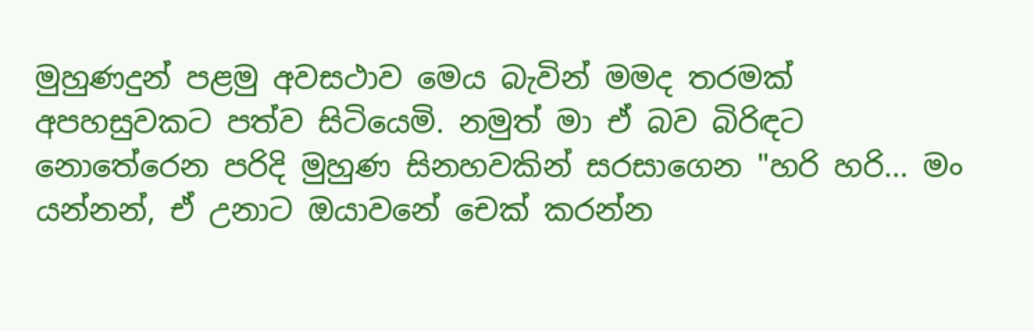මුහුණදුන් පළමු අවසථාව මෙය බැවින් මමද තරමක් අපහසුවකට පත්ව සිටියෙමි. නමුත් මා ඒ බව බිරිඳට නොතේරෙන පරිදි මුහුණ සිනහවකින් සරසාගෙන "හරි හරි... මං යන්නන්, ඒ උනාට ඔයාවනේ චෙක් කරන්න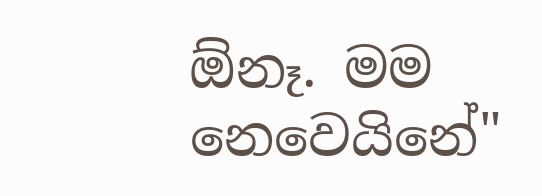ඕනෑ. මම නෙවෙයිනේ"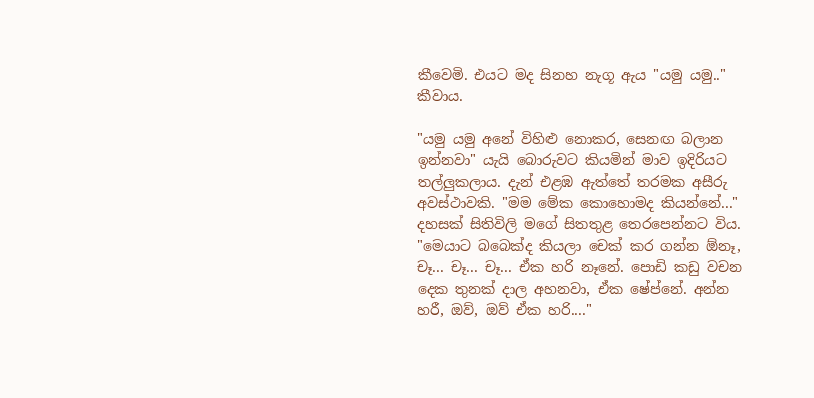කීවෙමි. එයට මද සිනහ නැගූ ඇය "යමු යමු.." කීවාය.

"යමු යමු අනේ විහිළු නොකර, සෙනඟ බලාන ඉන්නවා" යැයි බොරුවට කියමින් මාව ඉදිරියට තල්ලුකලාය. දැන් එළඹ ඇත්තේ තරමක අසීරු අවස්ථාවකි. "මම මේක කොහොමද කියන්නේ..." දහසක් සිතිවිලි මගේ සිතතුළ තෙරපෙන්නට විය. "මෙයාට බබෙක්ද කියලා චෙක් කර ගන්න ඕනෑ, චෑ... චෑ... චෑ... ඒක හරි නෑනේ. පොඩි කඩු වචන දෙක තුනක් දාල අහනවා, ඒක ෂේප්නේ. අන්න හරී, ඔව්, ඔව් ඒක හරි...."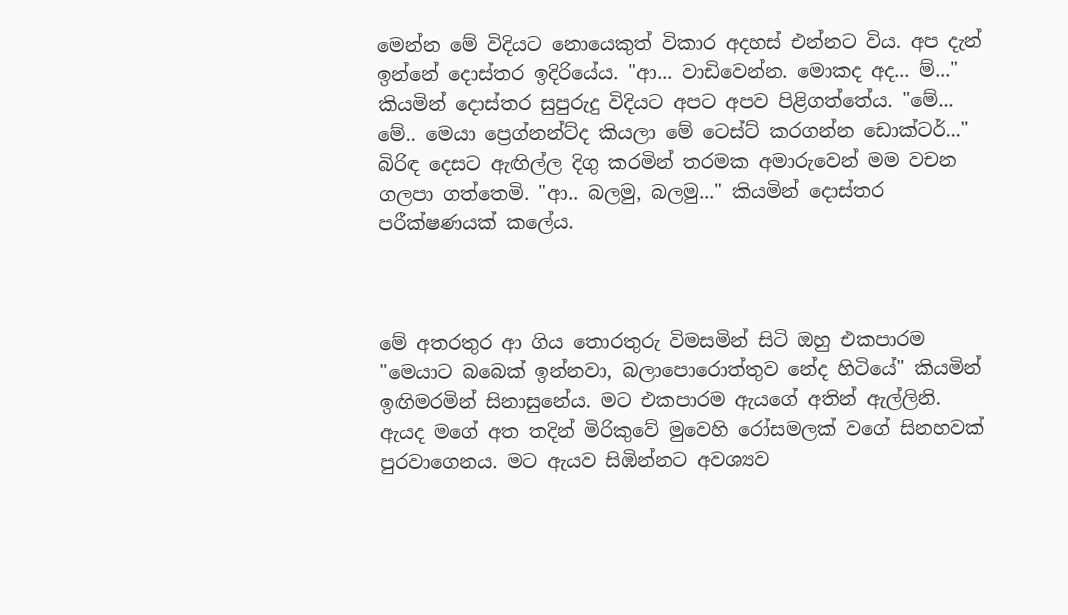මෙන්න මේ විදියට නොයෙකුත් විකාර අදහස් එන්නට විය. අප දැන් ඉන්නේ දොස්තර ඉදිරියේය. "ආ... වාඩිවෙන්න. මොකද අද... ම්..." කියමින් දොස්තර සුපුරුදු විදියට අපට අපව පිළිගත්තේය. "මේ... මේ.. මෙයා ප්‍රෙග්නන්ට්ද කියලා මේ ටෙස්ට් කරගන්න ඩොක්ටර්..." බිරිඳ දෙසට ඇඟිල්ල දිගු කරමින් තරමක අමාරුවෙන් මම වචන ගලපා ගත්තෙමි. "ආ.. බලමු, බලමු..." කියමින් දොස්තර පරීක්ෂණයක් කලේය.



මේ අතරතුර ආ ගිය තොරතුරු විමසමින් සිටි ඔහු එකපාරම "මෙයාට බබෙක් ඉන්නවා, බලාපොරොත්තුව නේද හිටියේ" කියමින් ඉඟිමරමින් සිනාසුනේය. මට එකපාරම ඇයගේ අතින් ඇල්ලිනි. ඇයද මගේ අත තදින් මිරිකුවේ මුවෙහි රෝසමලක් වගේ සිනහවක් පුරවාගෙනය. මට ඇයව සිඹින්නට අවශ්‍යව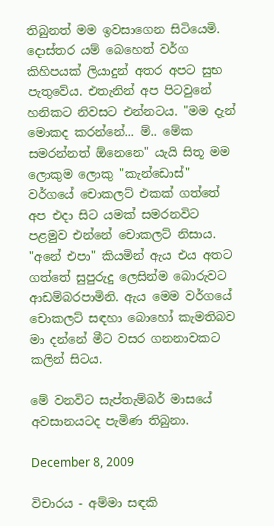තිබුනත් මම ඉවසාගෙන සිටියෙමි. දොස්තර යම් බෙහෙත් වර්ග කිහිපයක් ලියාදුන් අතර අපට සුභ පැතුවේය. එතැනින් අප පිටවුනේ හනිකට නිවසට එන්නටය. "මම දැන් මොකද කරන්නේ... ම්.. මේක සමරන්නත් ඕනෙනෙ" යැයි සිතූ මම ලොකුම ලොකු "කැන්ඩොස්" වර්ගයේ චොකලට් එකක් ගත්තේ අප එදා සිට යමක් සමරනවිට පළමුව එන්නේ චොකලට් නිසාය. "අනේ එපා" කියමින් ඇය එය අතට ගත්තේ සුපුරුදු ලෙසින්ම බොරුවට ආඩම්බරපාමිනි. ඇය මෙම වර්ගයේ චොකලට් සඳහා බොහෝ කැමතිබව මා දන්නේ මීට වසර ගනනාවකට කලින් සිටය.

මේ වනවිට සැප්තැම්බර් මාසයේ අවසානයටද පැමිණ තිබුනා.

December 8, 2009

විචාරය - අම්මා සඳකි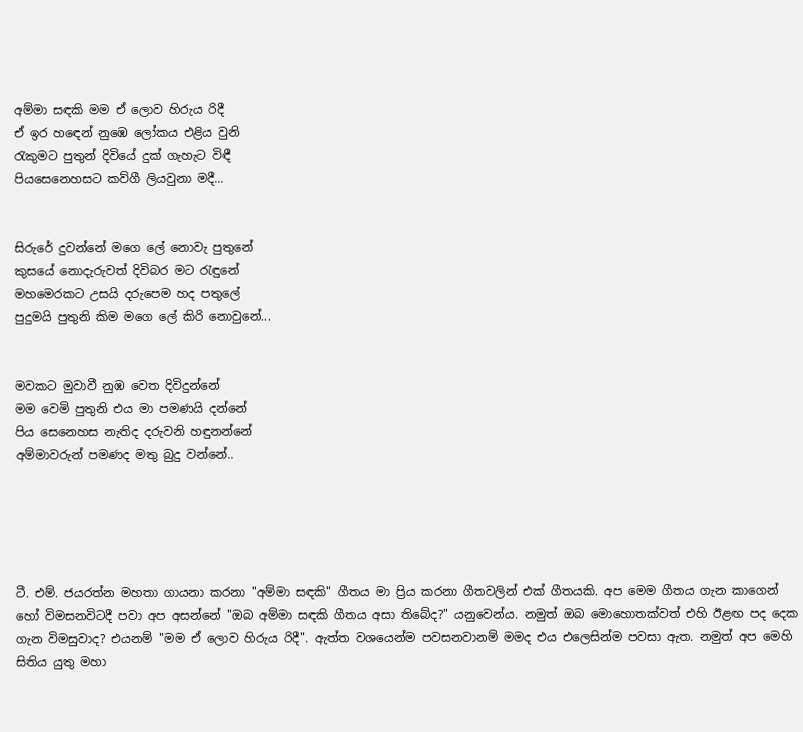අම්මා සඳකි මම ඒ ලොව හිරුය රිදී
ඒ ඉර හඳෙන් නුඹෙ ලෝකය එළිය වුනි
රැකුමට පුතුන් දිවියේ දුක් ගැහැට විඳී
පියසෙනෙහසට කව්ගී ලියවුනා මදී...


සිරුරේ දුවන්නේ මගෙ ලේ නොවැ පුතුනේ
කුසයේ නොදැරුවත් දිවිබර මට රැඳුනේ
මහමෙරකට උසයි දරුපෙම හද පතුලේ
පුදුමයි පුතුනි කිම මගෙ ලේ කිරි නොවුනේ...


මවකට මුවාවී නුඹ වෙත දිවිදුන්නේ
මම වෙමි පුතුනි එය මා පමණයි දන්නේ
පිය සෙනෙහස නැතිද දරුවනි හඳුනන්නේ
අම්මාවරුන් පමණද මතු බුදු වන්නේ..





ටී. එම්. ජයරත්න මහතා ගායනා කරනා "අම්මා සඳකි" ගීතය මා ප්‍රිය කරනා ගීතවලින් එක් ගීතයකි. අප මෙම ගීතය ගැන කාගෙන් හෝ විමසනවිටදී පවා අප අසන්නේ "ඔබ අම්මා සඳකි ගීතය අසා තිබේද?" යනුවෙන්ය. නමුත් ඔබ මොහොතක්වත් එහි ඊළඟ පද දෙක ගැන විමසුවාද? එයනම් "මම ඒ ලොව හිරුය රිදී". ඇත්ත වශයෙන්ම පවසනවානම් මමද එය එලෙසින්ම පවසා ඇත. නමුත් අප මෙහි සිතිය යුතු මහා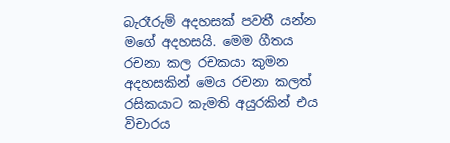බැරෑරුම් අදහසක් පවතී යන්න මගේ අදහසයි. මෙම ගීතය රචනා කල රචකයා කුමන අදහසකින් මෙය රචනා කලත් රසිකයාට කැමති අයුරකින් එය විචාරය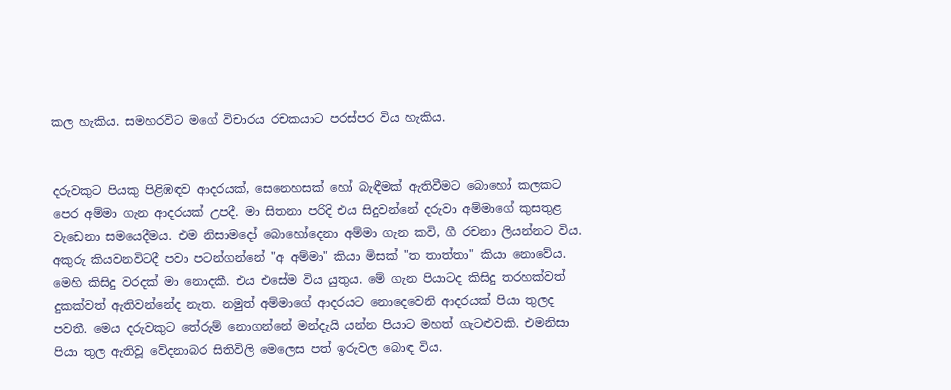කල හැකිය. සමහරවිට මගේ විචාරය රචකයාට පරස්පර විය හැකිය.


දරුවකුට පියකු පිළිඹඳව ආදරයක්, සෙනෙහසක් හෝ බැඳීමක් ඇතිවීමට බොහෝ කලකට පෙර අම්මා ගැන ආදරයක් උපදී. මා සිතනා පරිදි එය සිදුවන්නේ දරුවා අම්මාගේ කුසතුළ වැඩෙනා සමයෙදීමය. එම නිසාමදෝ බොහෝදෙනා අම්මා ගැන කවි, ගී රචනා ලියන්නට විය. අකුරු කියවනවිටදී පවා පටන්ගන්නේ "අ අම්මා" කියා මිසක් "ත තාත්තා" කියා නොවේය. මෙහි කිසිදු වරදක් මා නොදකී. එය එසේම විය යුතුය. මේ ගැන පියාටද කිසිදු තරහක්වත් දුකක්වත් ඇතිවන්නේද නැත. නමුත් අම්මාගේ ආදරයට නොදෙවෙනි ආදරයක් පියා තුලද පවතී. මෙය දරුවකුට තේරුම් නොගන්නේ මන්දැයි යන්න පියාට මහත් ගැටළුවකි. එමනිසා පියා තුල ඇතිවූ වේදනාබර සිතිවිලි මෙලෙස පත් ඉරුවල බොඳ විය.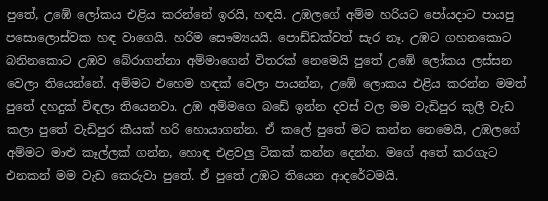පුතේ, උඹේ ලෝකය එළිය කරන්නේ ඉරයි, හඳයි. උඹලගේ අම්ම හරියට පෝයදාට පායපු පසොලොස්වක හඳ වාගෙයි. හරිම සෞම්‍යයයි. පොඩ්ඩක්වත් සැර නෑ. උඹට ගහනකොට බනිනකොට උඹව බේරාගන්නා අම්මාගෙන් විතරක් නෙමෙයි පුතේ උඹේ ලෝකය ලස්සන වෙලා තියෙන්නේ. අම්මට එහෙම හඳක් වෙලා පායන්න, උඹේ ලොකය එළිය කරන්න මමත් පුතේ දහදුක් විඳලා තියෙනවා. උඹ අම්මගෙ බඩේ ඉන්න දවස් වල මම වැඩිපුර කුලී වැඩ කලා පුතේ වැඩිපුර කීයක් හරි හොයාගන්න. ඒ කලේ පුතේ මට කන්න නෙමෙයි, උඹලගේ අම්මට මාළු කෑල්ලක් ගන්න, හොඳ එළවලු ටිකක් කන්න දෙන්න. මගේ අතේ කරගැට එනකන් මම වැඩ කෙරුවා පුතේ. ඒ පුතේ උඹට තියෙන ආදරේටමයි.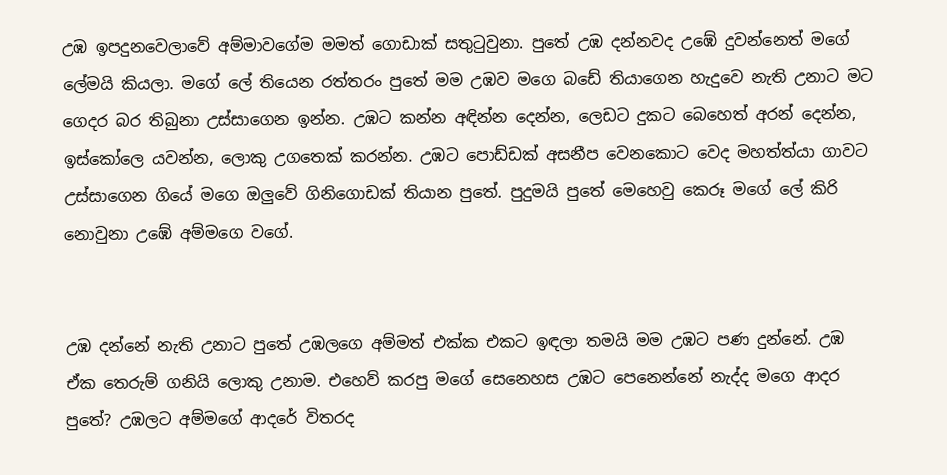උඹ ඉපදුනවෙලාවේ අම්මාවගේම මමත් ගොඩාක් සතුටුවුනා. පුතේ උඹ දන්නවද උඹේ දුවන්නෙත් මගේ ලේමයි කියලා. මගේ ලේ තියෙන රත්තරං පුතේ මම උඹව මගෙ බඩේ තියාගෙන හැදුවෙ නැති උනාට මට ගෙදර බර තිබුනා උස්සාගෙන ඉන්න. උඹට කන්න අඳින්න දෙන්න, ලෙඩට දුකට බෙහෙත් අරන් දෙන්න, ඉස්කෝලෙ යවන්න, ලොකු උගතෙක් කරන්න. උඹට පොඩ්ඩක් අසනීප වෙනකොට වෙද මහත්ත්යා ගාවට උස්සාගෙන ගියේ මගෙ ඔලුවේ ගිනිගොඩක් තියාන පුතේ. පුදුමයි පුතේ මෙහෙවු කෙරූ මගේ ලේ කිරි නොවුනා උඹේ අම්මගෙ වගේ.


උඹ දන්නේ නැති උනාට පුතේ උඹලගෙ අම්මත් එක්ක එකට ඉඳලා තමයි මම උඹට පණ දුන්නේ. උඹ ඒක තෙරුම් ගනියි ලොකු උනාම. එහෙව් කරපු මගේ සෙනෙහස උඹට පෙනෙන්නේ නැද්ද මගෙ ආදර පුතේ? උඹලට අම්මගේ ආදරේ විතරද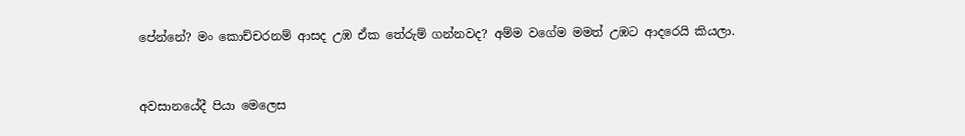පේන්නේ? මං කොච්චරනම් ආසද උඹ ඒක තේරුම් ගන්නවද? අම්ම වගේම මමත් උඹට ආදරෙයි කියලා.


අවසානයේදී පියා මෙලෙස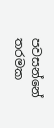පවසන්නේ තරමක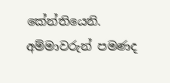කේන්තියෙනි.
අම්මාවරුන් පමණද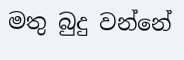මතු බුදු වන්නේ